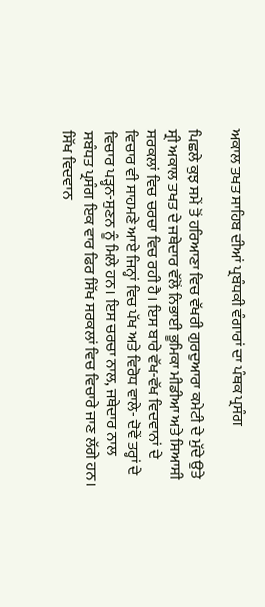ਅਕਾਲ ਤਖਤ ਸਾਹਿਬ ਦੀਆਂ ਪ੍ਰਬੰਧਕੀ ਵੰਗਾਰਾਂ ਦਾ ਪੰਥਕ ਪ੍ਰਸੰਗ

ਪਿਛਲੇ ਕੁਝ ਸਮੇਂ ਤੋਂ ਹਰਿਆਣਾ ਵਿਚ ਵੱਖਰੀ ਗੁਰਦੁਆਰਾ ਕਮੇਟੀ ਦੇ ਮੁੱਦੇ ਉਤੇ ਸ੍ਰੀ ਅਕਾਲ ਤਖਤ ਦੇ ਜਥੇਦਾਰ ਵੱਲੋਂ ਨਿਭਾਈ ਭੂਮਿਕਾ ਮੀਡੀਆ ਅਤੇ ਸਿਆਸੀ ਸਰਕਲਾਂ ਵਿਚ ਚਰਚਾ ਵਿਚ ਰਹੀ ਹੈ। ਇਸ ਬਾਰੇ ਵੱਖ-ਵੱਖ ਵਿਦਵਾਨਾਂ ਦੇ ਵਿਚਾਰ ਵੀ ਸਾਹਮਣੇ ਆਏ ਜਿਨ੍ਹਾਂ ਵਿਚ ਪੱਖ ਅਤੇ ਵਿਰੋਧ ਵਾਲੇ- ਦੋਵੇਂ ਤਰ੍ਹਾਂ ਦੇ ਵਿਚਾਰ ਪੜ੍ਹਨ-ਸੁਣਨ ਨੂੰ ਮਿਲੇ ਹਨ। ਇਸ ਚਰਚਾ ਨਾਲ, ਜਥੇਦਾਰ ਨਾਲ ਸਬੰਧਤ ਪ੍ਰਸੰਗ ਇਕ ਵਾਰ ਫਿਰ ਸਿੱਖ ਸਰਕਲਾਂ ਵਿਚ ਵਿਚਾਰੇ ਜਾਣ ਲੱਗੇ ਹਨ। ਸਿੱਖ ਵਿਦਵਾਨ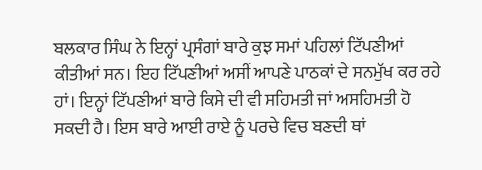ਬਲਕਾਰ ਸਿੰਘ ਨੇ ਇਨ੍ਹਾਂ ਪ੍ਰਸੰਗਾਂ ਬਾਰੇ ਕੁਝ ਸਮਾਂ ਪਹਿਲਾਂ ਟਿੱਪਣੀਆਂ ਕੀਤੀਆਂ ਸਨ। ਇਹ ਟਿੱਪਣੀਆਂ ਅਸੀਂ ਆਪਣੇ ਪਾਠਕਾਂ ਦੇ ਸਨਮੁੱਖ ਕਰ ਰਹੇ ਹਾਂ। ਇਨ੍ਹਾਂ ਟਿੱਪਣੀਆਂ ਬਾਰੇ ਕਿਸੇ ਦੀ ਵੀ ਸਹਿਮਤੀ ਜਾਂ ਅਸਹਿਮਤੀ ਹੋ ਸਕਦੀ ਹੈ। ਇਸ ਬਾਰੇ ਆਈ ਰਾਏ ਨੂੰ ਪਰਚੇ ਵਿਚ ਬਣਦੀ ਥਾਂ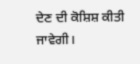ਦੇਣ ਦੀ ਕੋਸ਼ਿਸ਼ ਕੀਤੀ ਜਾਵੇਗੀ।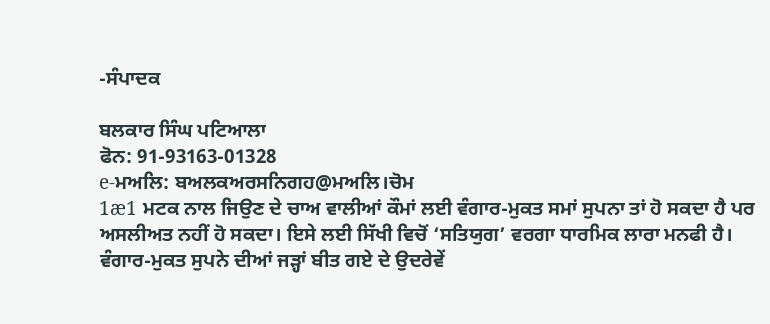-ਸੰਪਾਦਕ

ਬਲਕਾਰ ਸਿੰਘ ਪਟਿਆਲਾ
ਫੋਨ: 91-93163-01328
e-ਮਅਲਿ: ਬਅਲਕਅਰਸਨਿਗਹ@ਮਅਲਿ।ਚੋਮ
1æ1 ਮਟਕ ਨਾਲ ਜਿਉਣ ਦੇ ਚਾਅ ਵਾਲੀਆਂ ਕੌਮਾਂ ਲਈ ਵੰਗਾਰ-ਮੁਕਤ ਸਮਾਂ ਸੁਪਨਾ ਤਾਂ ਹੋ ਸਕਦਾ ਹੈ ਪਰ ਅਸਲੀਅਤ ਨਹੀਂ ਹੋ ਸਕਦਾ। ਇਸੇ ਲਈ ਸਿੱਖੀ ਵਿਚੋਂ ‘ਸਤਿਯੁਗ’ ਵਰਗਾ ਧਾਰਮਿਕ ਲਾਰਾ ਮਨਫੀ ਹੈ। ਵੰਗਾਰ-ਮੁਕਤ ਸੁਪਨੇ ਦੀਆਂ ਜੜ੍ਹਾਂ ਬੀਤ ਗਏ ਦੇ ਉਦਰੇਵੇਂ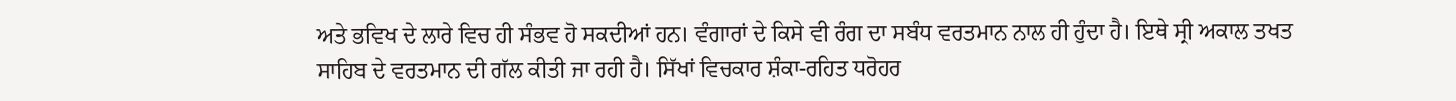ਅਤੇ ਭਵਿਖ ਦੇ ਲਾਰੇ ਵਿਚ ਹੀ ਸੰਭਵ ਹੋ ਸਕਦੀਆਂ ਹਨ। ਵੰਗਾਰਾਂ ਦੇ ਕਿਸੇ ਵੀ ਰੰਗ ਦਾ ਸਬੰਧ ਵਰਤਮਾਨ ਨਾਲ ਹੀ ਹੁੰਦਾ ਹੈ। ਇਥੇ ਸ੍ਰੀ ਅਕਾਲ ਤਖਤ ਸਾਹਿਬ ਦੇ ਵਰਤਮਾਨ ਦੀ ਗੱਲ ਕੀਤੀ ਜਾ ਰਹੀ ਹੈ। ਸਿੱਖਾਂ ਵਿਚਕਾਰ ਸ਼ੰਕਾ-ਰਹਿਤ ਧਰੋਹਰ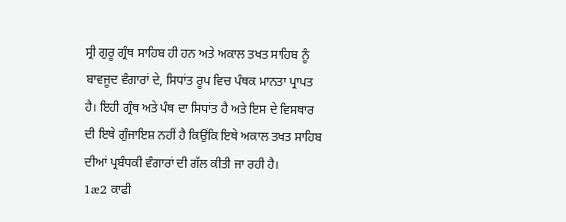ਸ੍ਰੀ ਗੁਰੂ ਗ੍ਰੰਥ ਸਾਹਿਬ ਹੀ ਹਨ ਅਤੇ ਅਕਾਲ ਤਖਤ ਸਾਹਿਬ ਨੂੰ ਬਾਵਜੂਦ ਵੰਗਾਰਾਂ ਦੇ, ਸਿਧਾਂਤ ਰੂਪ ਵਿਚ ਪੰਥਕ ਮਾਨਤਾ ਪ੍ਰਾਪਤ ਹੈ। ਇਹੀ ਗ੍ਰੰਥ ਅਤੇ ਪੰਥ ਦਾ ਸਿਧਾਂਤ ਹੈ ਅਤੇ ਇਸ ਦੇ ਵਿਸਥਾਰ ਦੀ ਇਥੇ ਗੁੰਜਾਇਸ਼ ਨਹੀਂ ਹੈ ਕਿਉਂਕਿ ਇਥੇ ਅਕਾਲ ਤਖਤ ਸਾਹਿਬ ਦੀਆਂ ਪ੍ਰਬੰਧਕੀ ਵੰਗਾਰਾਂ ਦੀ ਗੱਲ ਕੀਤੀ ਜਾ ਰਹੀ ਹੈ।
1æ2 ਕਾਫੀ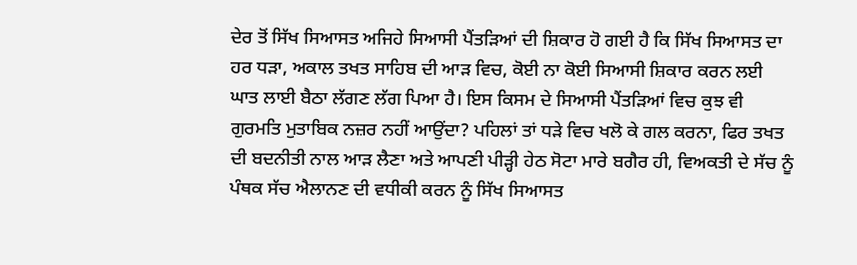ਦੇਰ ਤੋਂ ਸਿੱਖ ਸਿਆਸਤ ਅਜਿਹੇ ਸਿਆਸੀ ਪੈਂਤੜਿਆਂ ਦੀ ਸ਼ਿਕਾਰ ਹੋ ਗਈ ਹੈ ਕਿ ਸਿੱਖ ਸਿਆਸਤ ਦਾ ਹਰ ਧੜਾ, ਅਕਾਲ ਤਖਤ ਸਾਹਿਬ ਦੀ ਆੜ ਵਿਚ, ਕੋਈ ਨਾ ਕੋਈ ਸਿਆਸੀ ਸ਼ਿਕਾਰ ਕਰਨ ਲਈ ਘਾਤ ਲਾਈ ਬੈਠਾ ਲੱਗਣ ਲੱਗ ਪਿਆ ਹੈ। ਇਸ ਕਿਸਮ ਦੇ ਸਿਆਸੀ ਪੈਂਤੜਿਆਂ ਵਿਚ ਕੁਝ ਵੀ ਗੁਰਮਤਿ ਮੁਤਾਬਿਕ ਨਜ਼ਰ ਨਹੀਂ ਆਉਂਦਾ? ਪਹਿਲਾਂ ਤਾਂ ਧੜੇ ਵਿਚ ਖਲੋ ਕੇ ਗਲ ਕਰਨਾ, ਫਿਰ ਤਖਤ ਦੀ ਬਦਨੀਤੀ ਨਾਲ ਆੜ ਲੈਣਾ ਅਤੇ ਆਪਣੀ ਪੀੜ੍ਹੀ ਹੇਠ ਸੋਟਾ ਮਾਰੇ ਬਗੈਰ ਹੀ, ਵਿਅਕਤੀ ਦੇ ਸੱਚ ਨੂੰ ਪੰਥਕ ਸੱਚ ਐਲਾਨਣ ਦੀ ਵਧੀਕੀ ਕਰਨ ਨੂੰ ਸਿੱਖ ਸਿਆਸਤ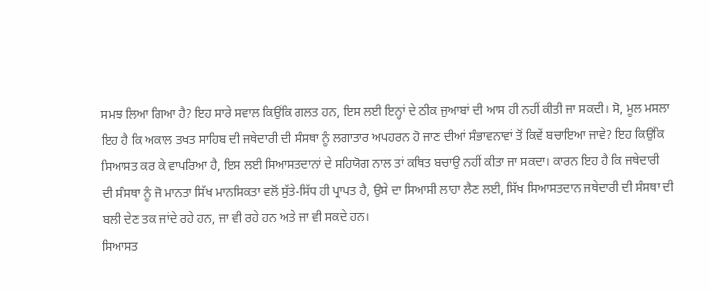ਸਮਝ ਲਿਆ ਗਿਆ ਹੈ? ਇਹ ਸਾਰੇ ਸਵਾਲ ਕਿਉਂਕਿ ਗਲਤ ਹਨ, ਇਸ ਲਈ ਇਨ੍ਹਾਂ ਦੇ ਠੀਕ ਜੁਆਬਾਂ ਦੀ ਆਸ ਹੀ ਨਹੀਂ ਕੀਤੀ ਜਾ ਸਕਦੀ। ਸੋ, ਮੂਲ ਮਸਲਾ ਇਹ ਹੈ ਕਿ ਅਕਾਲ ਤਖਤ ਸਾਹਿਬ ਦੀ ਜਥੇਦਾਰੀ ਦੀ ਸੰਸਥਾ ਨੂੰ ਲਗਾਤਾਰ ਅਪਹਰਨ ਹੋ ਜਾਣ ਦੀਆਂ ਸੰਭਾਵਨਾਵਾਂ ਤੋਂ ਕਿਵੇਂ ਬਚਾਇਆ ਜਾਵੇ? ਇਹ ਕਿਉਂਕਿ ਸਿਆਸਤ ਕਰ ਕੇ ਵਾਪਰਿਆ ਹੈ, ਇਸ ਲਈ ਸਿਆਸਤਦਾਨਾਂ ਦੇ ਸਹਿਯੋਗ ਨਾਲ ਤਾਂ ਕਥਿਤ ਬਚਾਉ ਨਹੀਂ ਕੀਤਾ ਜਾ ਸਕਦਾ। ਕਾਰਨ ਇਹ ਹੈ ਕਿ ਜਥੇਦਾਰੀ ਦੀ ਸੰਸਥਾ ਨੂੰ ਜੋ ਮਾਨਤਾ ਸਿੱਖ ਮਾਨਸਿਕਤਾ ਵਲੋਂ ਸੁੱਤੇ-ਸਿੱਧ ਹੀ ਪ੍ਰਾਪਤ ਹੈ, ਉਸੇ ਦਾ ਸਿਆਸੀ ਲਾਹਾ ਲੈਣ ਲਈ, ਸਿੱਖ ਸਿਆਸਤਦਾਨ ਜਥੇਦਾਰੀ ਦੀ ਸੰਸਥਾ ਦੀ ਬਲੀ ਦੇਣ ਤਕ ਜਾਂਦੇ ਰਹੇ ਹਨ, ਜਾ ਵੀ ਰਹੇ ਹਨ ਅਤੇ ਜਾ ਵੀ ਸਕਦੇ ਹਨ।
ਸਿਆਸਤ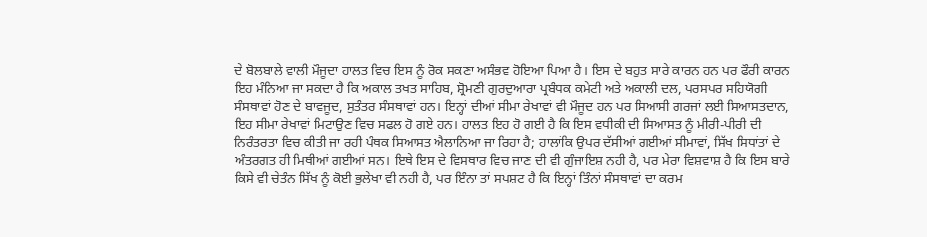ਦੇ ਬੋਲਬਾਲੇ ਵਾਲੀ ਮੌਜੂਦਾ ਹਾਲਤ ਵਿਚ ਇਸ ਨੂੰ ਰੋਕ ਸਕਣਾ ਅਸੰਭਵ ਹੋਇਆ ਪਿਆ ਹੈ। ਇਸ ਦੇ ਬਹੁਤ ਸਾਰੇ ਕਾਰਨ ਹਨ ਪਰ ਫੌਰੀ ਕਾਰਨ ਇਹ ਮੰਨਿਆ ਜਾ ਸਕਦਾ ਹੈ ਕਿ ਅਕਾਲ ਤਖਤ ਸਾਹਿਬ, ਸ਼੍ਰੋਮਣੀ ਗੁਰਦੁਆਰਾ ਪ੍ਰਬੰਧਕ ਕਮੇਟੀ ਅਤੇ ਅਕਾਲੀ ਦਲ, ਪਰਸਪਰ ਸਹਿਯੋਗੀ ਸੰਸਥਾਵਾਂ ਹੋਣ ਦੇ ਬਾਵਜੂਦ, ਸੁਤੰਤਰ ਸੰਸਥਾਵਾਂ ਹਨ। ਇਨ੍ਹਾਂ ਦੀਆਂ ਸੀਮਾ ਰੇਖਾਵਾਂ ਵੀ ਮੌਜੂਦ ਹਨ ਪਰ ਸਿਆਸੀ ਗਰਜਾਂ ਲਈ ਸਿਆਸਤਦਾਨ, ਇਹ ਸੀਮਾ ਰੇਖਾਵਾਂ ਮਿਟਾਉਣ ਵਿਚ ਸਫਲ ਹੋ ਗਏ ਹਨ। ਹਾਲਤ ਇਹ ਹੋ ਗਈ ਹੈ ਕਿ ਇਸ ਵਧੀਕੀ ਦੀ ਸਿਆਸਤ ਨੂੰ ਮੀਰੀ-ਪੀਰੀ ਦੀ ਨਿਰੰਤਰਤਾ ਵਿਚ ਕੀਤੀ ਜਾ ਰਹੀ ਪੰਥਕ ਸਿਆਸਤ ਐਲਾਨਿਆ ਜਾ ਰਿਹਾ ਹੈ; ਹਾਲਾਂਕਿ ਉਪਰ ਦੱਸੀਆਂ ਗਈਆਂ ਸੀਮਾਵਾਂ, ਸਿੱਖ ਸਿਧਾਂਤਾਂ ਦੇ ਅੰਤਰਗਤ ਹੀ ਮਿਥੀਆਂ ਗਈਆਂ ਸਨ। ਇਥੇ ਇਸ ਦੇ ਵਿਸਥਾਰ ਵਿਚ ਜਾਣ ਦੀ ਵੀ ਗੁੰਜਾਇਸ਼ ਨਹੀ ਹੈ, ਪਰ ਮੇਰਾ ਵਿਸ਼ਵਾਸ਼ ਹੈ ਕਿ ਇਸ ਬਾਰੇ ਕਿਸੇ ਵੀ ਚੇਤੰਨ ਸਿੱਖ ਨੂੰ ਕੋਈ ਭੁਲੇਖਾ ਵੀ ਨਹੀ ਹੈ, ਪਰ ਇੰਨਾ ਤਾਂ ਸਪਸ਼ਟ ਹੈ ਕਿ ਇਨ੍ਹਾਂ ਤਿੰਨਾਂ ਸੰਸਥਾਵਾਂ ਦਾ ਕਰਮ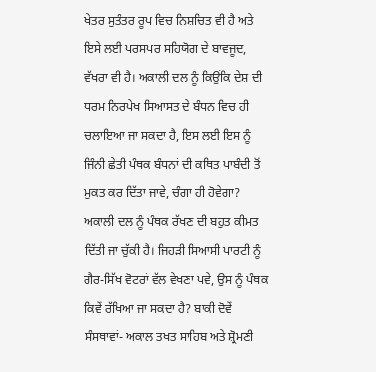ਖੇਤਰ ਸੁਤੰਤਰ ਰੂਪ ਵਿਚ ਨਿਸ਼ਚਿਤ ਵੀ ਹੈ ਅਤੇ ਇਸੇ ਲਈ ਪਰਸਪਰ ਸਹਿਯੋਗ ਦੇ ਬਾਵਜੂਦ, ਵੱਖਰਾ ਵੀ ਹੈ। ਅਕਾਲੀ ਦਲ ਨੂੰ ਕਿਉਂਕਿ ਦੇਸ਼ ਦੀ ਧਰਮ ਨਿਰਪੇਖ ਸਿਆਸਤ ਦੇ ਬੰਧਨ ਵਿਚ ਹੀ ਚਲਾਇਆ ਜਾ ਸਕਦਾ ਹੈ, ਇਸ ਲਈ ਇਸ ਨੂੰ ਜਿੰਨੀ ਛੇਤੀ ਪੰਥਕ ਬੰਧਨਾਂ ਦੀ ਕਥਿਤ ਪਾਬੰਦੀ ਤੋਂ ਮੁਕਤ ਕਰ ਦਿੱਤਾ ਜਾਵੇ, ਚੰਗਾ ਹੀ ਹੋਵੇਗਾ? ਅਕਾਲੀ ਦਲ ਨੂੰ ਪੰਥਕ ਰੱਖਣ ਦੀ ਬਹੁਤ ਕੀਮਤ ਦਿੱਤੀ ਜਾ ਚੁੱਕੀ ਹੈ। ਜਿਹੜੀ ਸਿਆਸੀ ਪਾਰਟੀ ਨੂੰ ਗੈਰ-ਸਿੱਖ ਵੋਟਰਾਂ ਵੱਲ ਵੇਖਣਾ ਪਵੇ, ਉਸ ਨੂੰ ਪੰਥਕ ਕਿਵੇਂ ਰੱਖਿਆ ਜਾ ਸਕਦਾ ਹੈ? ਬਾਕੀ ਦੋਵੇਂ ਸੰਸਥਾਵਾਂ- ਅਕਾਲ ਤਖਤ ਸਾਹਿਬ ਅਤੇ ਸ਼੍ਰੋਮਣੀ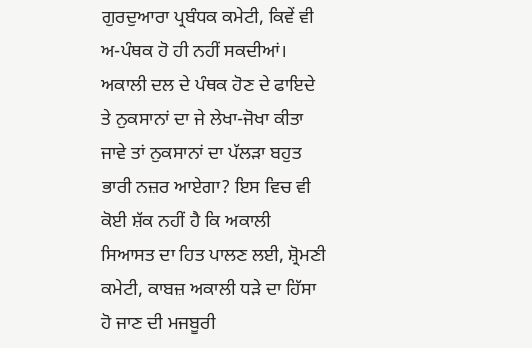ਗੁਰਦੁਆਰਾ ਪ੍ਰਬੰਧਕ ਕਮੇਟੀ, ਕਿਵੇਂ ਵੀ ਅ-ਪੰਥਕ ਹੋ ਹੀ ਨਹੀਂ ਸਕਦੀਆਂ। ਅਕਾਲੀ ਦਲ ਦੇ ਪੰਥਕ ਹੋਣ ਦੇ ਫਾਇਦੇ ਤੇ ਨੁਕਸਾਨਾਂ ਦਾ ਜੇ ਲੇਖਾ-ਜੋਖਾ ਕੀਤਾ ਜਾਵੇ ਤਾਂ ਨੁਕਸਾਨਾਂ ਦਾ ਪੱਲੜਾ ਬਹੁਤ ਭਾਰੀ ਨਜ਼ਰ ਆਏਗਾ? ਇਸ ਵਿਚ ਵੀ ਕੋਈ ਸ਼ੱਕ ਨਹੀਂ ਹੈ ਕਿ ਅਕਾਲੀ ਸਿਆਸਤ ਦਾ ਹਿਤ ਪਾਲਣ ਲਈ, ਸ਼੍ਰੋਮਣੀ ਕਮੇਟੀ, ਕਾਬਜ਼ ਅਕਾਲੀ ਧੜੇ ਦਾ ਹਿੱਸਾ ਹੋ ਜਾਣ ਦੀ ਮਜਬੂਰੀ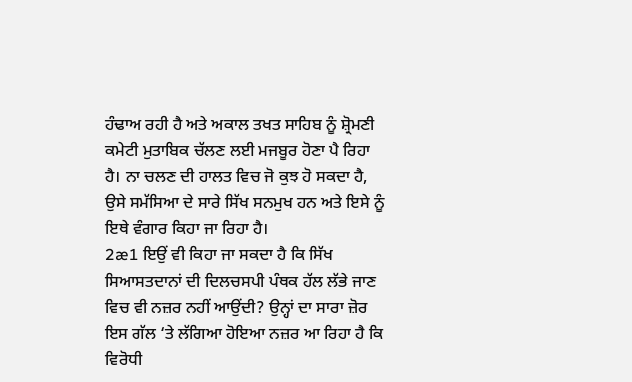ਹੰਢਾਅ ਰਹੀ ਹੈ ਅਤੇ ਅਕਾਲ ਤਖਤ ਸਾਹਿਬ ਨੂੰ ਸ਼੍ਰੋਮਣੀ ਕਮੇਟੀ ਮੁਤਾਬਿਕ ਚੱਲਣ ਲਈ ਮਜਬੂਰ ਹੋਣਾ ਪੈ ਰਿਹਾ ਹੈ। ਨਾ ਚਲਣ ਦੀ ਹਾਲਤ ਵਿਚ ਜੋ ਕੁਝ ਹੋ ਸਕਦਾ ਹੈ, ਉਸੇ ਸਮੱਸਿਆ ਦੇ ਸਾਰੇ ਸਿੱਖ ਸਨਮੁਖ ਹਨ ਅਤੇ ਇਸੇ ਨੂੰ ਇਥੇ ਵੰਗਾਰ ਕਿਹਾ ਜਾ ਰਿਹਾ ਹੈ।
2æ1 ਇਉਂ ਵੀ ਕਿਹਾ ਜਾ ਸਕਦਾ ਹੈ ਕਿ ਸਿੱਖ ਸਿਆਸਤਦਾਨਾਂ ਦੀ ਦਿਲਚਸਪੀ ਪੰਥਕ ਹੱਲ ਲੱਭੇ ਜਾਣ ਵਿਚ ਵੀ ਨਜ਼ਰ ਨਹੀਂ ਆਉਂਦੀ? ਉਨ੍ਹਾਂ ਦਾ ਸਾਰਾ ਜ਼ੋਰ ਇਸ ਗੱਲ ‘ਤੇ ਲੱਗਿਆ ਹੋਇਆ ਨਜ਼ਰ ਆ ਰਿਹਾ ਹੈ ਕਿ ਵਿਰੋਧੀ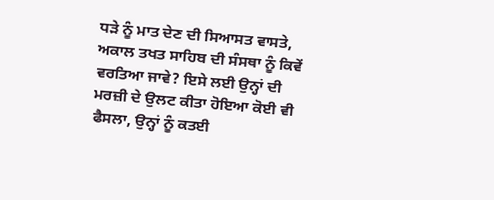ਧੜੇ ਨੂੰ ਮਾਤ ਦੇਣ ਦੀ ਸਿਆਸਤ ਵਾਸਤੇ, ਅਕਾਲ ਤਖਤ ਸਾਹਿਬ ਦੀ ਸੰਸਥਾ ਨੂੰ ਕਿਵੇਂ ਵਰਤਿਆ ਜਾਵੇ? ਇਸੇ ਲਈ ਉਨ੍ਹਾਂ ਦੀ ਮਰਜ਼ੀ ਦੇ ਉਲਟ ਕੀਤਾ ਹੋਇਆ ਕੋਈ ਵੀ ਫੈਸਲਾ, ਉਨ੍ਹਾਂ ਨੂੰ ਕਤਈ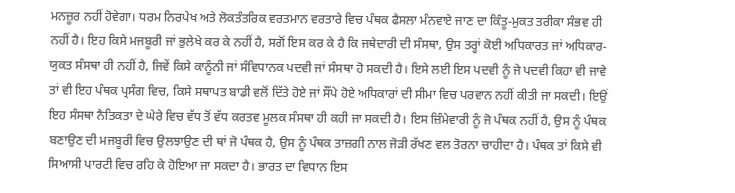ਮਨਜ਼ੂਰ ਨਹੀਂ ਹੋਵੇਗਾ। ਧਰਮ ਨਿਰਪੇਖ ਅਤੇ ਲੋਕਤੰਤਰਿਕ ਵਰਤਮਾਨ ਵਰਤਾਰੇ ਵਿਚ ਪੰਥਕ ਫੈਸਲਾ ਮੰਨਵਾਏ ਜਾਣ ਦਾ ਕਿੰਤੂ-ਮੁਕਤ ਤਰੀਕਾ ਸੰਭਵ ਹੀ ਨਹੀਂ ਹੈ। ਇਹ ਕਿਸੇ ਮਜਬੂਰੀ ਜਾਂ ਭੁਲੇਖੇ ਕਰ ਕੇ ਨਹੀਂ ਹੈ, ਸਗੋਂ ਇਸ ਕਰ ਕੇ ਹੈ ਕਿ ਜਥੇਦਾਰੀ ਦੀ ਸੰਸਥਾ, ਉਸ ਤਰ੍ਹਾਂ ਕੋਈ ਅਧਿਕਾਰਤ ਜਾਂ ਅਧਿਕਾਰ-ਯੁਕਤ ਸੰਸਥਾ ਹੀ ਨਹੀਂ ਹੈ, ਜਿਵੇਂ ਕਿਸੇ ਕਾਨੂੰਨੀ ਜਾਂ ਸੰਵਿਧਾਨਕ ਪਦਵੀ ਜਾਂ ਸੰਸਥਾ ਹੋ ਸਕਦੀ ਹੈ। ਇਸੇ ਲਈ ਇਸ ਪਦਵੀ ਨੂੰ ਜੇ ਪਦਵੀ ਕਿਹਾ ਵੀ ਜਾਵੇ ਤਾਂ ਵੀ ਇਹ ਪੰਥਕ ਪ੍ਰਸੰਗ ਵਿਚ, ਕਿਸੇ ਸਥਾਪਤ ਬਾਡੀ ਵਲੋਂ ਦਿੱਤੇ ਹੋਏ ਜਾਂ ਸੌਂਪੇ ਹੋਏ ਅਧਿਕਾਰਾਂ ਦੀ ਸੀਮਾ ਵਿਚ ਪਰਵਾਨ ਨਹੀਂ ਕੀਤੀ ਜਾ ਸਕਦੀ। ਇਉਂ ਇਹ ਸੰਸਥਾ ਨੈਤਿਕਤਾ ਦੇ ਘੇਰੇ ਵਿਚ ਵੱਧ ਤੋਂ ਵੱਧ ਕਰਤਵ ਮੂਲਕ ਸੰਸਥਾ ਹੀ ਕਹੀ ਜਾ ਸਕਦੀ ਹੈ। ਇਸ ਜ਼ਿੰਮੇਵਾਰੀ ਨੂੰ ਜੋ ਪੰਥਕ ਨਹੀਂ ਹੈ, ਉਸ ਨੂੰ ਪੰਥਕ ਬਣਾਉਣ ਦੀ ਮਜਬੂਰੀ ਵਿਚ ਉਲਝਾਉਣ ਦੀ ਥਾਂ ਜੋ ਪੰਥਕ ਹੈ, ਉਸ ਨੂੰ ਪੰਥਕ ਤਾਜ਼ਗੀ ਨਾਲ ਜੋੜੀ ਰੱਖਣ ਵਲ ਤੋਰਨਾ ਚਾਹੀਦਾ ਹੈ। ਪੰਥਕ ਤਾਂ ਕਿਸੇ ਵੀ ਸਿਆਸੀ ਪਾਰਟੀ ਵਿਚ ਰਹਿ ਕੇ ਹੋਇਆ ਜਾ ਸਕਦਾ ਹੈ। ਭਾਰਤ ਦਾ ਵਿਧਾਨ ਇਸ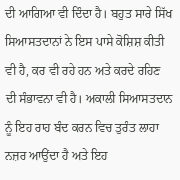ਦੀ ਆਗਿਆ ਵੀ ਦਿੰਦਾ ਹੈ। ਬਹੁਤ ਸਾਰੇ ਸਿੱਖ ਸਿਆਸਤਦਾਨਾਂ ਨੇ ਇਸ ਪਾਸੇ ਕੋਸ਼ਿਸ਼ ਕੀਤੀ ਵੀ ਹੈ, ਕਰ ਵੀ ਰਹੇ ਹਨ ਅਤੇ ਕਰਦੇ ਰਹਿਣ ਦੀ ਸੰਭਾਵਨਾ ਵੀ ਹੈ। ਅਕਾਲੀ ਸਿਆਸਤਦਾਨ ਨੂੰ ਇਹ ਰਾਹ ਬੰਦ ਕਰਨ ਵਿਚ ਤੁਰੰਤ ਲਾਹਾ ਨਜ਼ਰ ਆਉਂਦਾ ਹੈ ਅਤੇ ਇਹ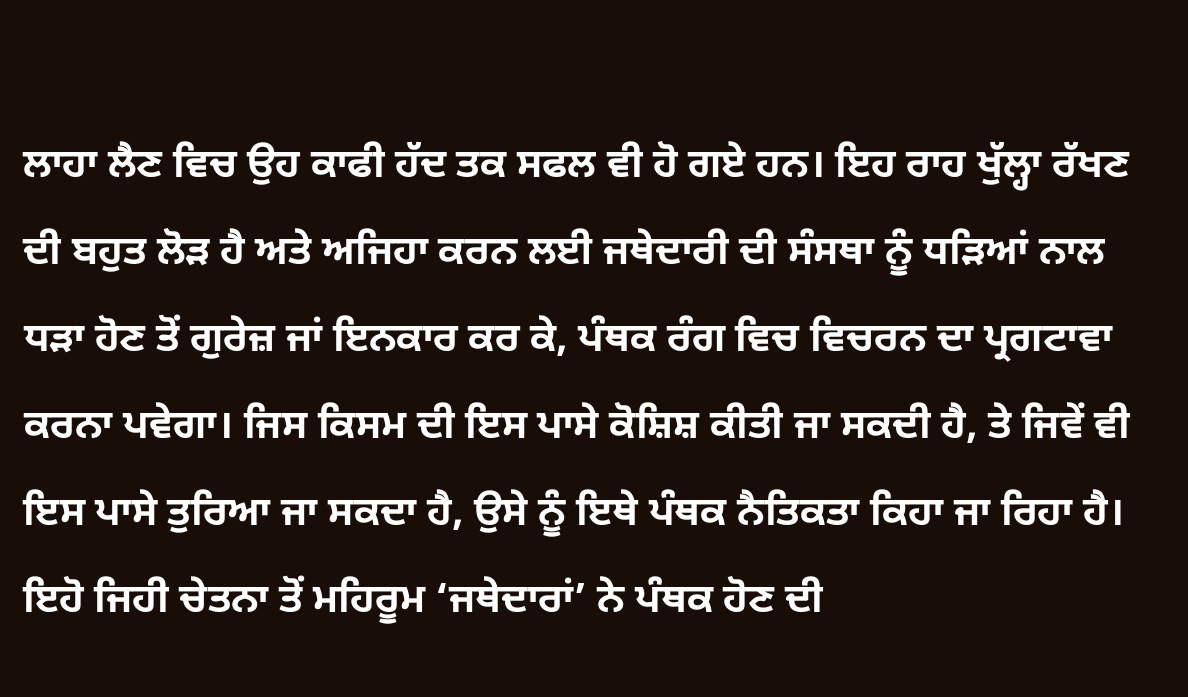ਲਾਹਾ ਲੈਣ ਵਿਚ ਉਹ ਕਾਫੀ ਹੱਦ ਤਕ ਸਫਲ ਵੀ ਹੋ ਗਏ ਹਨ। ਇਹ ਰਾਹ ਖੁੱਲ੍ਹਾ ਰੱਖਣ ਦੀ ਬਹੁਤ ਲੋੜ ਹੈ ਅਤੇ ਅਜਿਹਾ ਕਰਨ ਲਈ ਜਥੇਦਾਰੀ ਦੀ ਸੰਸਥਾ ਨੂੰ ਧੜਿਆਂ ਨਾਲ ਧੜਾ ਹੋਣ ਤੋਂ ਗੁਰੇਜ਼ ਜਾਂ ਇਨਕਾਰ ਕਰ ਕੇ, ਪੰਥਕ ਰੰਗ ਵਿਚ ਵਿਚਰਨ ਦਾ ਪ੍ਰਗਟਾਵਾ ਕਰਨਾ ਪਵੇਗਾ। ਜਿਸ ਕਿਸਮ ਦੀ ਇਸ ਪਾਸੇ ਕੋਸ਼ਿਸ਼ ਕੀਤੀ ਜਾ ਸਕਦੀ ਹੈ, ਤੇ ਜਿਵੇਂ ਵੀ ਇਸ ਪਾਸੇ ਤੁਰਿਆ ਜਾ ਸਕਦਾ ਹੈ, ਉਸੇ ਨੂੰ ਇਥੇ ਪੰਥਕ ਨੈਤਿਕਤਾ ਕਿਹਾ ਜਾ ਰਿਹਾ ਹੈ। ਇਹੋ ਜਿਹੀ ਚੇਤਨਾ ਤੋਂ ਮਹਿਰੂਮ ‘ਜਥੇਦਾਰਾਂ’ ਨੇ ਪੰਥਕ ਹੋਣ ਦੀ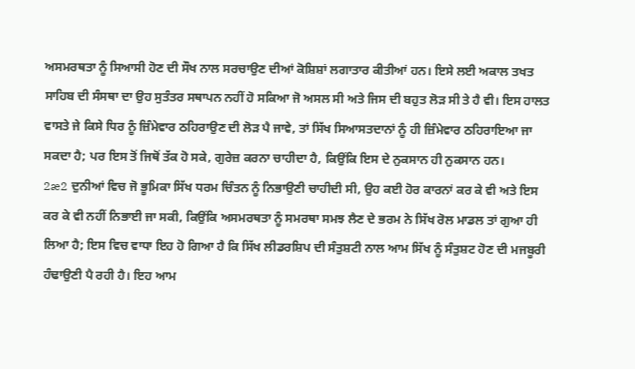ਅਸਮਰਥਤਾ ਨੂੰ ਸਿਆਸੀ ਹੋਣ ਦੀ ਸੌਖ ਨਾਲ ਸਰਚਾਉਣ ਦੀਆਂ ਕੋਸ਼ਿਸ਼ਾਂ ਲਗਾਤਾਰ ਕੀਤੀਆਂ ਹਨ। ਇਸੇ ਲਈ ਅਕਾਲ ਤਖਤ ਸਾਹਿਬ ਦੀ ਸੰਸਥਾ ਦਾ ਉਹ ਸੁਤੰਤਰ ਸਥਾਪਨ ਨਹੀਂ ਹੋ ਸਕਿਆ ਜੋ ਅਸਲ ਸੀ ਅਤੇ ਜਿਸ ਦੀ ਬਹੁਤ ਲੋੜ ਸੀ ਤੇ ਹੈ ਵੀ। ਇਸ ਹਾਲਤ ਵਾਸਤੇ ਜੇ ਕਿਸੇ ਧਿਰ ਨੂੰ ਜ਼ਿੰਮੇਵਾਰ ਠਹਿਰਾਉਣ ਦੀ ਲੋੜ ਪੈ ਜਾਵੇ, ਤਾਂ ਸਿੱਖ ਸਿਆਸਤਦਾਨਾਂ ਨੂੰ ਹੀ ਜ਼ਿੰਮੇਵਾਰ ਠਹਿਰਾਇਆ ਜਾ ਸਕਦਾ ਹੈ; ਪਰ ਇਸ ਤੋਂ ਜਿਥੋਂ ਤੱਕ ਹੋ ਸਕੇ, ਗੁਰੇਜ਼ ਕਰਨਾ ਚਾਹੀਦਾ ਹੈ, ਕਿਉਂਕਿ ਇਸ ਦੇ ਨੁਕਸਾਨ ਹੀ ਨੁਕਸਾਨ ਹਨ।
2æ2 ਦੁਨੀਆਂ ਵਿਚ ਜੋ ਭੂਮਿਕਾ ਸਿੱਖ ਧਰਮ ਚਿੰਤਨ ਨੂੰ ਨਿਭਾਉਣੀ ਚਾਹੀਦੀ ਸੀ, ਉਹ ਕਈ ਹੋਰ ਕਾਰਨਾਂ ਕਰ ਕੇ ਵੀ ਅਤੇ ਇਸ ਕਰ ਕੇ ਵੀ ਨਹੀਂ ਨਿਭਾਈ ਜਾ ਸਕੀ, ਕਿਉਂਕਿ ਅਸਮਰਥਤਾ ਨੂੰ ਸਮਰਥਾ ਸਮਝ ਲੈਣ ਦੇ ਭਰਮ ਨੇ ਸਿੱਖ ਰੋਲ ਮਾਡਲ ਤਾਂ ਗੁਆ ਹੀ ਲਿਆ ਹੈ; ਇਸ ਵਿਚ ਵਾਧਾ ਇਹ ਹੋ ਗਿਆ ਹੈ ਕਿ ਸਿੱਖ ਲੀਡਰਸ਼ਿਪ ਦੀ ਸੰਤੁਸ਼ਟੀ ਨਾਲ ਆਮ ਸਿੱਖ ਨੂੰ ਸੰਤੁਸ਼ਟ ਹੋਣ ਦੀ ਮਜਬੂਰੀ ਹੰਢਾਉਣੀ ਪੈ ਰਹੀ ਹੈ। ਇਹ ਆਮ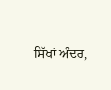ਸਿੱਖਾਂ ਅੰਦਰ,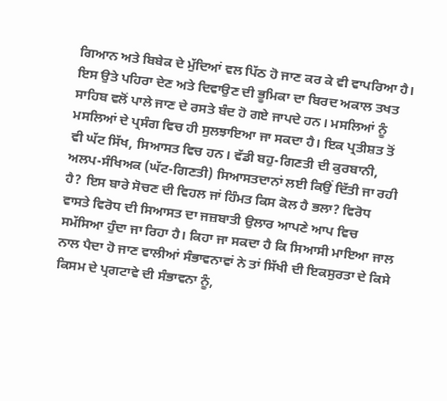ਗਿਆਨ ਅਤੇ ਬਿਬੇਕ ਦੇ ਮੁੱਦਿਆਂ ਵਲ ਪਿੱਠ ਹੋ ਜਾਣ ਕਰ ਕੇ ਵੀ ਵਾਪਰਿਆ ਹੈ। ਇਸ ਉਤੇ ਪਹਿਰਾ ਦੇਣ ਅਤੇ ਦਿਵਾਉਣ ਦੀ ਭੂਮਿਕਾ ਦਾ ਬਿਰਦ ਅਕਾਲ ਤਖਤ ਸਾਹਿਬ ਵਲੋਂ ਪਾਲੇ ਜਾਣ ਦੇ ਰਸਤੇ ਬੰਦ ਹੋ ਗਏ ਜਾਪਦੇ ਹਨ। ਮਸਲਿਆਂ ਨੂੰ ਮਸਲਿਆਂ ਦੇ ਪ੍ਰਸੰਗ ਵਿਚ ਹੀ ਸੁਲਝਾਇਆ ਜਾ ਸਕਦਾ ਹੈ। ਇਕ ਪ੍ਰਤੀਸ਼ਤ ਤੋਂ ਵੀ ਘੱਟ ਸਿੱਖ, ਸਿਆਸਤ ਵਿਚ ਹਨ। ਵੱਡੀ ਬਹੁ-ਗਿਣਤੀ ਦੀ ਕੁਰਬਾਨੀ, ਅਲਪ-ਸੰਖਿਅਕ (ਘੱਟ-ਗਿਣਤੀ) ਸਿਆਸਤਦਾਨਾਂ ਲਈ ਕਿਉਂ ਦਿੱਤੀ ਜਾ ਰਹੀ ਹੈ? ਇਸ ਬਾਰੇ ਸੋਚਣ ਦੀ ਵਿਹਲ ਜਾਂ ਹਿੰਮਤ ਕਿਸ ਕੋਲ ਹੈ ਭਲਾ? ਵਿਰੋਧ ਵਾਸਤੇ ਵਿਰੋਧ ਦੀ ਸਿਆਸਤ ਦਾ ਜਜ਼ਬਾਤੀ ਉਲਾਰ ਆਪਣੇ ਆਪ ਵਿਚ ਸਮੱਸਿਆ ਹੁੰਦਾ ਜਾ ਰਿਹਾ ਹੈ। ਕਿਹਾ ਜਾ ਸਕਦਾ ਹੈ ਕਿ ਸਿਆਸੀ ਮਾਇਆ ਜਾਲ ਨਾਲ ਪੈਦਾ ਹੋ ਜਾਣ ਵਾਲੀਆਂ ਸੰਭਾਵਨਾਵਾਂ ਨੇ ਤਾਂ ਸਿੱਖੀ ਦੀ ਇਕਸੁਰਤਾ ਦੇ ਕਿਸੇ ਕਿਸਮ ਦੇ ਪ੍ਰਗਟਾਵੇ ਦੀ ਸੰਭਾਵਨਾ ਨੂੰ,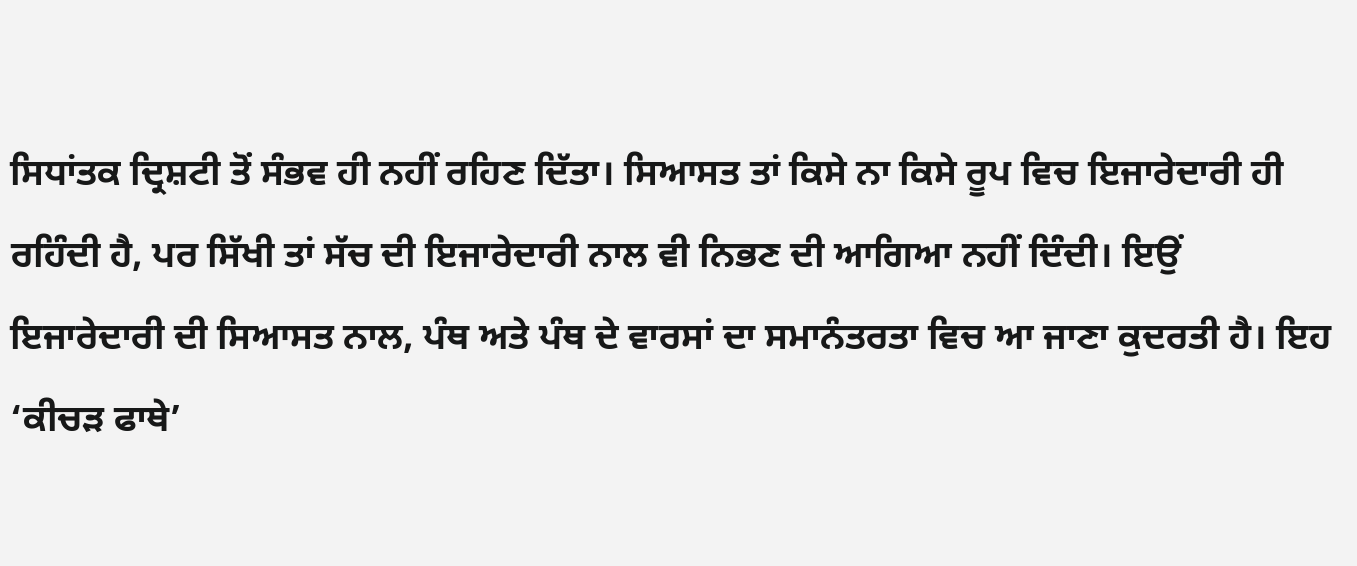ਸਿਧਾਂਤਕ ਦ੍ਰਿਸ਼ਟੀ ਤੋਂ ਸੰਭਵ ਹੀ ਨਹੀਂ ਰਹਿਣ ਦਿੱਤਾ। ਸਿਆਸਤ ਤਾਂ ਕਿਸੇ ਨਾ ਕਿਸੇ ਰੂਪ ਵਿਚ ਇਜਾਰੇਦਾਰੀ ਹੀ ਰਹਿੰਦੀ ਹੈ, ਪਰ ਸਿੱਖੀ ਤਾਂ ਸੱਚ ਦੀ ਇਜਾਰੇਦਾਰੀ ਨਾਲ ਵੀ ਨਿਭਣ ਦੀ ਆਗਿਆ ਨਹੀਂ ਦਿੰਦੀ। ਇਉਂ ਇਜਾਰੇਦਾਰੀ ਦੀ ਸਿਆਸਤ ਨਾਲ, ਪੰਥ ਅਤੇ ਪੰਥ ਦੇ ਵਾਰਸਾਂ ਦਾ ਸਮਾਨੰਤਰਤਾ ਵਿਚ ਆ ਜਾਣਾ ਕੁਦਰਤੀ ਹੈ। ਇਹ ‘ਕੀਚੜ ਫਾਥੇ’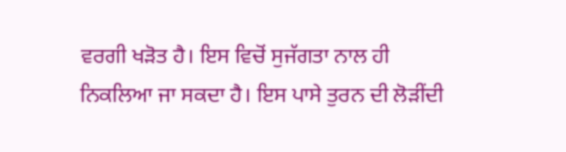ਵਰਗੀ ਖੜੋਤ ਹੈ। ਇਸ ਵਿਚੋਂ ਸੁਜੱਗਤਾ ਨਾਲ ਹੀ ਨਿਕਲਿਆ ਜਾ ਸਕਦਾ ਹੈ। ਇਸ ਪਾਸੇ ਤੁਰਨ ਦੀ ਲੋੜੀਂਦੀ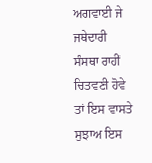ਅਗਵਾਈ ਜੇ ਜਥੇਦਾਰੀ ਸੰਸਥਾ ਰਾਹੀਂ ਚਿਤਵਣੀ ਹੋਵੇ ਤਾਂ ਇਸ ਵਾਸਤੇ ਸੁਝਾਅ ਇਸ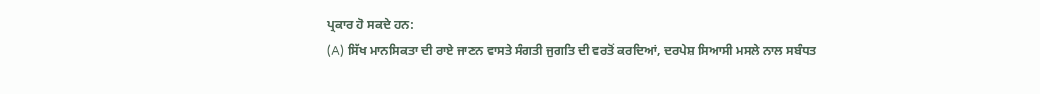ਪ੍ਰਕਾਰ ਹੋ ਸਕਦੇ ਹਨ:
(A) ਸਿੱਖ ਮਾਨਸਿਕਤਾ ਦੀ ਰਾਏ ਜਾਣਨ ਵਾਸਤੇ ਸੰਗਤੀ ਜੁਗਤਿ ਦੀ ਵਰਤੋਂ ਕਰਦਿਆਂ, ਦਰਪੇਸ਼ ਸਿਆਸੀ ਮਸਲੇ ਨਾਲ ਸਬੰਧਤ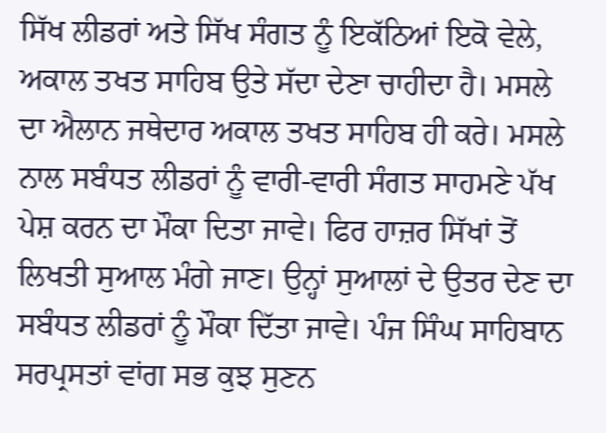ਸਿੱਖ ਲੀਡਰਾਂ ਅਤੇ ਸਿੱਖ ਸੰਗਤ ਨੂੰ ਇਕੱਠਿਆਂ ਇਕੋ ਵੇਲੇ, ਅਕਾਲ ਤਖਤ ਸਾਹਿਬ ਉਤੇ ਸੱਦਾ ਦੇਣਾ ਚਾਹੀਦਾ ਹੈ। ਮਸਲੇ ਦਾ ਐਲਾਨ ਜਥੇਦਾਰ ਅਕਾਲ ਤਖਤ ਸਾਹਿਬ ਹੀ ਕਰੇ। ਮਸਲੇ ਨਾਲ ਸਬੰਧਤ ਲੀਡਰਾਂ ਨੂੰ ਵਾਰੀ-ਵਾਰੀ ਸੰਗਤ ਸਾਹਮਣੇ ਪੱਖ ਪੇਸ਼ ਕਰਨ ਦਾ ਮੌਕਾ ਦਿਤਾ ਜਾਵੇ। ਫਿਰ ਹਾਜ਼ਰ ਸਿੱਖਾਂ ਤੋਂ ਲਿਖਤੀ ਸੁਆਲ ਮੰਗੇ ਜਾਣ। ਉਨ੍ਹਾਂ ਸੁਆਲਾਂ ਦੇ ਉਤਰ ਦੇਣ ਦਾ ਸਬੰਧਤ ਲੀਡਰਾਂ ਨੂੰ ਮੌਕਾ ਦਿੱਤਾ ਜਾਵੇ। ਪੰਜ ਸਿੰਘ ਸਾਹਿਬਾਨ ਸਰਪ੍ਰਸਤਾਂ ਵਾਂਗ ਸਭ ਕੁਝ ਸੁਣਨ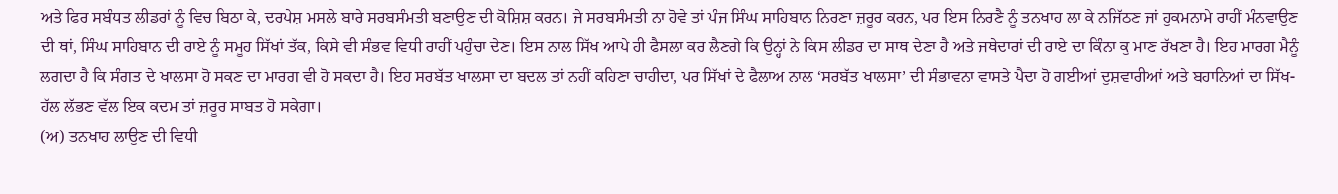ਅਤੇ ਫਿਰ ਸਬੰਧਤ ਲੀਡਰਾਂ ਨੂੰ ਵਿਚ ਬਿਠਾ ਕੇ, ਦਰਪੇਸ਼ ਮਸਲੇ ਬਾਰੇ ਸਰਬਸੰਮਤੀ ਬਣਾਉਣ ਦੀ ਕੋਸ਼ਿਸ਼ ਕਰਨ। ਜੇ ਸਰਬਸੰਮਤੀ ਨਾ ਹੋਵੇ ਤਾਂ ਪੰਜ ਸਿੰਘ ਸਾਹਿਬਾਨ ਨਿਰਣਾ ਜ਼ਰੂਰ ਕਰਨ, ਪਰ ਇਸ ਨਿਰਣੈ ਨੂੰ ਤਨਖਾਹ ਲਾ ਕੇ ਨਜਿੱਠਣ ਜਾਂ ਹੁਕਮਨਾਮੇ ਰਾਹੀਂ ਮੰਨਵਾਉਣ ਦੀ ਥਾਂ, ਸਿੰਘ ਸਾਹਿਬਾਨ ਦੀ ਰਾਏ ਨੂੰ ਸਮੂਹ ਸਿੱਖਾਂ ਤੱਕ, ਕਿਸੇ ਵੀ ਸੰਭਵ ਵਿਧੀ ਰਾਹੀਂ ਪਹੁੰਚਾ ਦੇਣ। ਇਸ ਨਾਲ ਸਿੱਖ ਆਪੇ ਹੀ ਫੈਸਲਾ ਕਰ ਲੈਣਗੇ ਕਿ ਉਨ੍ਹਾਂ ਨੇ ਕਿਸ ਲੀਡਰ ਦਾ ਸਾਥ ਦੇਣਾ ਹੈ ਅਤੇ ਜਥੇਦਾਰਾਂ ਦੀ ਰਾਏ ਦਾ ਕਿੰਨਾ ਕੁ ਮਾਣ ਰੱਖਣਾ ਹੈ। ਇਹ ਮਾਰਗ ਮੈਨੂੰ ਲਗਦਾ ਹੈ ਕਿ ਸੰਗਤ ਦੇ ਖਾਲਸਾ ਹੋ ਸਕਣ ਦਾ ਮਾਰਗ ਵੀ ਹੋ ਸਕਦਾ ਹੈ। ਇਹ ਸਰਬੱਤ ਖਾਲਸਾ ਦਾ ਬਦਲ ਤਾਂ ਨਹੀਂ ਕਹਿਣਾ ਚਾਹੀਦਾ, ਪਰ ਸਿੱਖਾਂ ਦੇ ਫੈਲਾਅ ਨਾਲ ‘ਸਰਬੱਤ ਖਾਲਸਾ’ ਦੀ ਸੰਭਾਵਨਾ ਵਾਸਤੇ ਪੈਦਾ ਹੋ ਗਈਆਂ ਦੁਸ਼ਵਾਰੀਆਂ ਅਤੇ ਬਹਾਨਿਆਂ ਦਾ ਸਿੱਖ-ਹੱਲ ਲੱਭਣ ਵੱਲ ਇਕ ਕਦਮ ਤਾਂ ਜ਼ਰੂਰ ਸਾਬਤ ਹੋ ਸਕੇਗਾ।
(ਅ) ਤਨਖਾਹ ਲਾਉਣ ਦੀ ਵਿਧੀ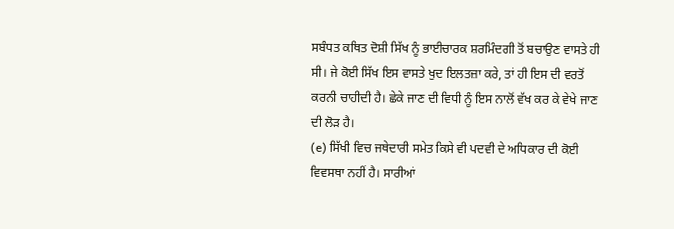ਸਬੰਧਤ ਕਥਿਤ ਦੋਸ਼ੀ ਸਿੱਖ ਨੂੰ ਭਾਈਚਾਰਕ ਸ਼ਰਮਿੰਦਗੀ ਤੋਂ ਬਚਾਉਣ ਵਾਸਤੇ ਹੀ ਸੀ। ਜੇ ਕੋਈ ਸਿੱਖ ਇਸ ਵਾਸਤੇ ਖੁਦ ਇਲਤਜ਼ਾ ਕਰੇ, ਤਾਂ ਹੀ ਇਸ ਦੀ ਵਰਤੋਂ ਕਰਨੀ ਚਾਹੀਦੀ ਹੈ। ਛੇਕੇ ਜਾਣ ਦੀ ਵਿਧੀ ਨੂੰ ਇਸ ਨਾਲੋਂ ਵੱਖ ਕਰ ਕੇ ਵੇਖੇ ਜਾਣ ਦੀ ਲੋੜ ਹੈ।
(e) ਸਿੱਖੀ ਵਿਚ ਜਥੇਦਾਰੀ ਸਮੇਤ ਕਿਸੇ ਵੀ ਪਦਵੀ ਦੇ ਅਧਿਕਾਰ ਦੀ ਕੋਈ ਵਿਵਸਥਾ ਨਹੀਂ ਹੈ। ਸਾਰੀਆਂ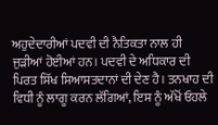ਅਹੁਦੇਦਾਰੀਆਂ ਪਦਵੀ ਦੀ ਨੈਤਿਕਤਾ ਨਾਲ ਹੀ ਜੁੜੀਆਂ ਹੋਈਆਂ ਹਨ। ਪਦਵੀ ਦੇ ਅਧਿਕਾਰ ਦੀ ਪਿਰਤ ਸਿੱਖ ਸਿਆਸਤਦਾਨਾਂ ਦੀ ਦੇਣ ਹੈ। ਤਨਖਾਹ ਦੀ ਵਿਧੀ ਨੂੰ ਲਾਗੂ ਕਰਨ ਲੱਗਿਆਂ, ਇਸ ਨੂੰ ਅੱਖੋਂ ਓਹਲੇ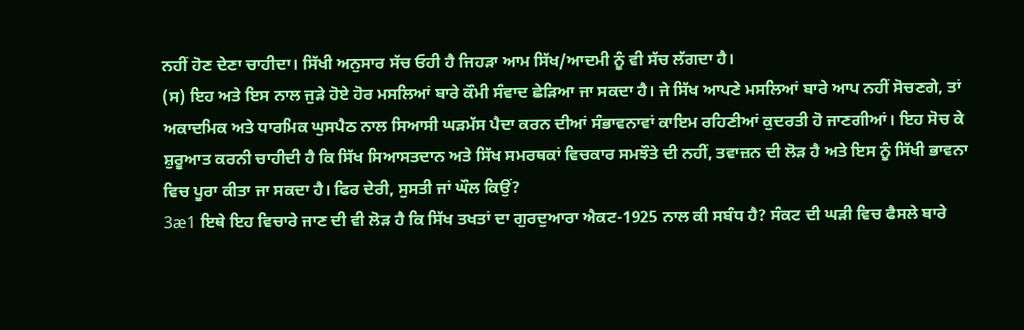ਨਹੀਂ ਹੋਣ ਦੇਣਾ ਚਾਹੀਦਾ। ਸਿੱਖੀ ਅਨੁਸਾਰ ਸੱਚ ਓਹੀ ਹੈ ਜਿਹੜਾ ਆਮ ਸਿੱਖ/ਆਦਮੀ ਨੂੰ ਵੀ ਸੱਚ ਲੱਗਦਾ ਹੈ।
(ਸ) ਇਹ ਅਤੇ ਇਸ ਨਾਲ ਜੁੜੇ ਹੋਏ ਹੋਰ ਮਸਲਿਆਂ ਬਾਰੇ ਕੌਮੀ ਸੰਵਾਦ ਛੇੜਿਆ ਜਾ ਸਕਦਾ ਹੈ। ਜੇ ਸਿੱਖ ਆਪਣੇ ਮਸਲਿਆਂ ਬਾਰੇ ਆਪ ਨਹੀਂ ਸੋਚਣਗੇ, ਤਾਂ ਅਕਾਦਮਿਕ ਅਤੇ ਧਾਰਮਿਕ ਘੁਸਪੈਠ ਨਾਲ ਸਿਆਸੀ ਘੜਮੱਸ ਪੈਦਾ ਕਰਨ ਦੀਆਂ ਸੰਭਾਵਨਾਵਾਂ ਕਾਇਮ ਰਹਿਣੀਆਂ ਕੁਦਰਤੀ ਹੋ ਜਾਣਗੀਆਂ। ਇਹ ਸੋਚ ਕੇ ਸ਼ੁਰੂਆਤ ਕਰਨੀ ਚਾਹੀਦੀ ਹੈ ਕਿ ਸਿੱਖ ਸਿਆਸਤਦਾਨ ਅਤੇ ਸਿੱਖ ਸਮਰਥਕਾਂ ਵਿਚਕਾਰ ਸਮਝੌਤੇ ਦੀ ਨਹੀਂ, ਤਵਾਜ਼ਨ ਦੀ ਲੋੜ ਹੈ ਅਤੇ ਇਸ ਨੂੰ ਸਿੱਖੀ ਭਾਵਨਾ ਵਿਚ ਪੂਰਾ ਕੀਤਾ ਜਾ ਸਕਦਾ ਹੈ। ਫਿਰ ਦੇਰੀ, ਸੁਸਤੀ ਜਾਂ ਘੌਲ ਕਿਉਂ?
3æ1 ਇਥੇ ਇਹ ਵਿਚਾਰੇ ਜਾਣ ਦੀ ਵੀ ਲੋੜ ਹੈ ਕਿ ਸਿੱਖ ਤਖਤਾਂ ਦਾ ਗੁਰਦੁਆਰਾ ਐਕਟ-1925 ਨਾਲ ਕੀ ਸਬੰਧ ਹੈ? ਸੰਕਟ ਦੀ ਘੜੀ ਵਿਚ ਫੈਸਲੇ ਬਾਰੇ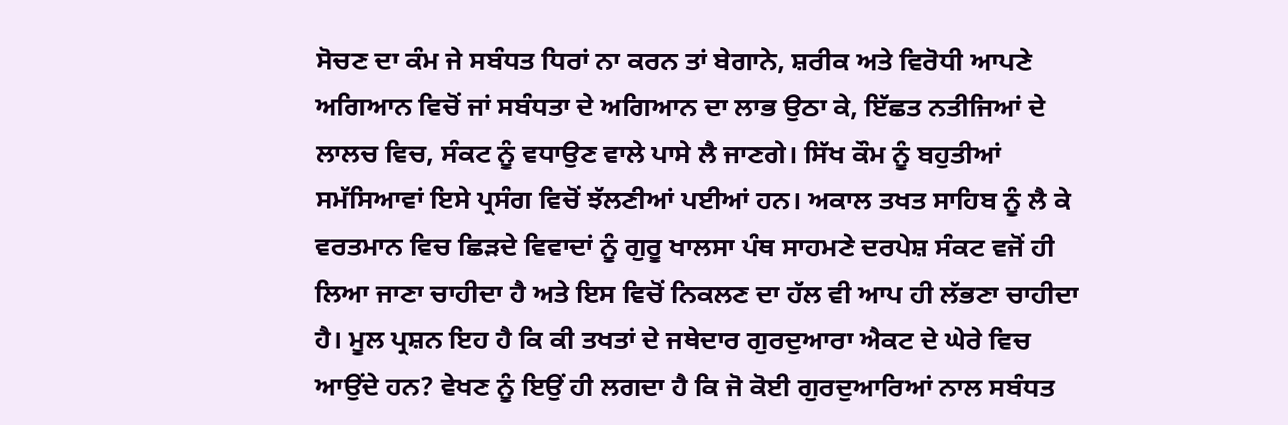ਸੋਚਣ ਦਾ ਕੰਮ ਜੇ ਸਬੰਧਤ ਧਿਰਾਂ ਨਾ ਕਰਨ ਤਾਂ ਬੇਗਾਨੇ, ਸ਼ਰੀਕ ਅਤੇ ਵਿਰੋਧੀ ਆਪਣੇ ਅਗਿਆਨ ਵਿਚੋਂ ਜਾਂ ਸਬੰਧਤਾ ਦੇ ਅਗਿਆਨ ਦਾ ਲਾਭ ਉਠਾ ਕੇ, ਇੱਛਤ ਨਤੀਜਿਆਂ ਦੇ ਲਾਲਚ ਵਿਚ, ਸੰਕਟ ਨੂੰ ਵਧਾਉਣ ਵਾਲੇ ਪਾਸੇ ਲੈ ਜਾਣਗੇ। ਸਿੱਖ ਕੌਮ ਨੂੰ ਬਹੁਤੀਆਂ ਸਮੱਸਿਆਵਾਂ ਇਸੇ ਪ੍ਰਸੰਗ ਵਿਚੋਂ ਝੱਲਣੀਆਂ ਪਈਆਂ ਹਨ। ਅਕਾਲ ਤਖਤ ਸਾਹਿਬ ਨੂੰ ਲੈ ਕੇ ਵਰਤਮਾਨ ਵਿਚ ਛਿੜਦੇ ਵਿਵਾਦਾਂ ਨੂੰ ਗੁਰੂ ਖਾਲਸਾ ਪੰਥ ਸਾਹਮਣੇ ਦਰਪੇਸ਼ ਸੰਕਟ ਵਜੋਂ ਹੀ ਲਿਆ ਜਾਣਾ ਚਾਹੀਦਾ ਹੈ ਅਤੇ ਇਸ ਵਿਚੋਂ ਨਿਕਲਣ ਦਾ ਹੱਲ ਵੀ ਆਪ ਹੀ ਲੱਭਣਾ ਚਾਹੀਦਾ ਹੈ। ਮੂਲ ਪ੍ਰਸ਼ਨ ਇਹ ਹੈ ਕਿ ਕੀ ਤਖਤਾਂ ਦੇ ਜਥੇਦਾਰ ਗੁਰਦੁਆਰਾ ਐਕਟ ਦੇ ਘੇਰੇ ਵਿਚ ਆਉਂਦੇ ਹਨ? ਵੇਖਣ ਨੂੰ ਇਉਂ ਹੀ ਲਗਦਾ ਹੈ ਕਿ ਜੋ ਕੋਈ ਗੁਰਦੁਆਰਿਆਂ ਨਾਲ ਸਬੰਧਤ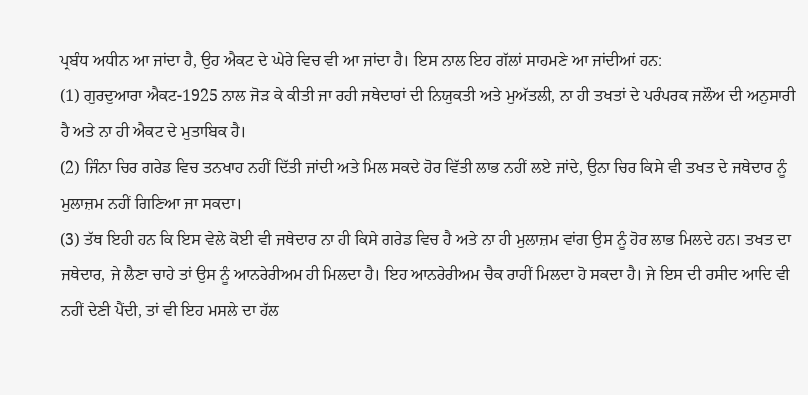ਪ੍ਰਬੰਧ ਅਧੀਨ ਆ ਜਾਂਦਾ ਹੈ, ਉਹ ਐਕਟ ਦੇ ਘੇਰੇ ਵਿਚ ਵੀ ਆ ਜਾਂਦਾ ਹੈ। ਇਸ ਨਾਲ ਇਹ ਗੱਲਾਂ ਸਾਹਮਣੇ ਆ ਜਾਂਦੀਆਂ ਹਨ:
(1) ਗੁਰਦੁਆਰਾ ਐਕਟ-1925 ਨਾਲ ਜੋੜ ਕੇ ਕੀਤੀ ਜਾ ਰਹੀ ਜਥੇਦਾਰਾਂ ਦੀ ਨਿਯੁਕਤੀ ਅਤੇ ਮੁਅੱਤਲੀ, ਨਾ ਹੀ ਤਖਤਾਂ ਦੇ ਪਰੰਪਰਕ ਜਲੌਅ ਦੀ ਅਨੁਸਾਰੀ ਹੈ ਅਤੇ ਨਾ ਹੀ ਐਕਟ ਦੇ ਮੁਤਾਬਿਕ ਹੈ।
(2) ਜਿੰਨਾ ਚਿਰ ਗਰੇਡ ਵਿਚ ਤਨਖਾਹ ਨਹੀਂ ਦਿੱਤੀ ਜਾਂਦੀ ਅਤੇ ਮਿਲ ਸਕਦੇ ਹੋਰ ਵਿੱਤੀ ਲਾਭ ਨਹੀਂ ਲਏ ਜਾਂਦੇ, ਉਨਾ ਚਿਰ ਕਿਸੇ ਵੀ ਤਖਤ ਦੇ ਜਥੇਦਾਰ ਨੂੰ ਮੁਲਾਜ਼ਮ ਨਹੀਂ ਗਿਣਿਆ ਜਾ ਸਕਦਾ।
(3) ਤੱਥ ਇਹੀ ਹਨ ਕਿ ਇਸ ਵੇਲੇ ਕੋਈ ਵੀ ਜਥੇਦਾਰ ਨਾ ਹੀ ਕਿਸੇ ਗਰੇਡ ਵਿਚ ਹੈ ਅਤੇ ਨਾ ਹੀ ਮੁਲਾਜ਼ਮ ਵਾਂਗ ਉਸ ਨੂੰ ਹੋਰ ਲਾਭ ਮਿਲਦੇ ਹਨ। ਤਖਤ ਦਾ ਜਥੇਦਾਰ, ਜੇ ਲੈਣਾ ਚਾਹੇ ਤਾਂ ਉਸ ਨੂੰ ਆਨਰੇਰੀਅਮ ਹੀ ਮਿਲਦਾ ਹੈ। ਇਹ ਆਨਰੇਰੀਅਮ ਚੈਕ ਰਾਹੀਂ ਮਿਲਦਾ ਹੋ ਸਕਦਾ ਹੈ। ਜੇ ਇਸ ਦੀ ਰਸੀਦ ਆਦਿ ਵੀ ਨਹੀਂ ਦੇਣੀ ਪੈਂਦੀ, ਤਾਂ ਵੀ ਇਹ ਮਸਲੇ ਦਾ ਹੱਲ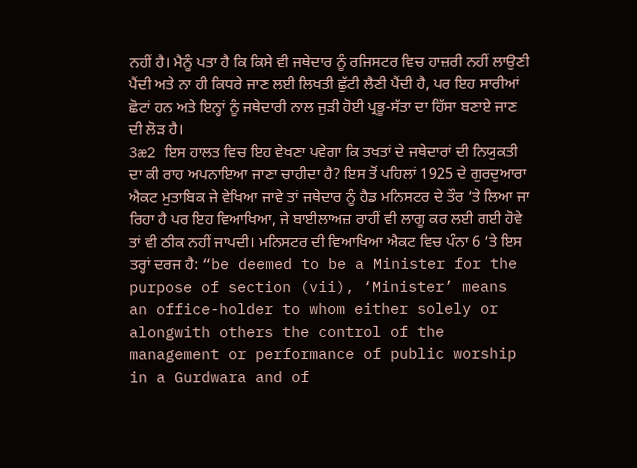ਨਹੀਂ ਹੈ। ਮੈਨੂੰ ਪਤਾ ਹੈ ਕਿ ਕਿਸੇ ਵੀ ਜਥੇਦਾਰ ਨੂੰ ਰਜਿਸਟਰ ਵਿਚ ਹਾਜ਼ਰੀ ਨਹੀਂ ਲਾਉਣੀ ਪੈਂਦੀ ਅਤੇ ਨਾ ਹੀ ਕਿਧਰੇ ਜਾਣ ਲਈ ਲਿਖਤੀ ਛੁੱਟੀ ਲੈਣੀ ਪੈਂਦੀ ਹੈ, ਪਰ ਇਹ ਸਾਰੀਆਂ ਛੋਟਾਂ ਹਨ ਅਤੇ ਇਨ੍ਹਾਂ ਨੂੰ ਜਥੇਦਾਰੀ ਨਾਲ ਜੁੜੀ ਹੋਈ ਪ੍ਰਭੂ-ਸੱਤਾ ਦਾ ਹਿੱਸਾ ਬਣਾਏ ਜਾਣ ਦੀ ਲੋੜ ਹੈ।
3æ2 ਇਸ ਹਾਲਤ ਵਿਚ ਇਹ ਵੇਖਣਾ ਪਵੇਗਾ ਕਿ ਤਖਤਾਂ ਦੇ ਜਥੇਦਾਰਾਂ ਦੀ ਨਿਯੁਕਤੀ ਦਾ ਕੀ ਰਾਹ ਅਪਨਾਇਆ ਜਾਣਾ ਚਾਹੀਦਾ ਹੈ? ਇਸ ਤੋਂ ਪਹਿਲਾਂ 1925 ਦੇ ਗੁਰਦੁਆਰਾ ਐਕਟ ਮੁਤਾਬਿਕ ਜੇ ਵੇਖਿਆ ਜਾਵੇ ਤਾਂ ਜਥੇਦਾਰ ਨੂੰ ਹੈਡ ਮਨਿਸਟਰ ਦੇ ਤੌਰ ‘ਤੇ ਲਿਆ ਜਾ ਰਿਹਾ ਹੈ ਪਰ ਇਹ ਵਿਆਖਿਆ, ਜੇ ਬਾਈਲਾਅਜ਼ ਰਾਹੀਂ ਵੀ ਲਾਗੂ ਕਰ ਲਈ ਗਈ ਹੋਵੇ ਤਾਂ ਵੀ ਠੀਕ ਨਹੀਂ ਜਾਪਦੀ। ਮਨਿਸਟਰ ਦੀ ਵਿਆਖਿਆ ਐਕਟ ਵਿਚ ਪੰਨਾ 6 ‘ਤੇ ਇਸ ਤਰ੍ਹਾਂ ਦਰਜ ਹੈ: “be deemed to be a Minister for the purpose of section (vii), ‘Minister’ means an office-holder to whom either solely or alongwith others the control of the management or performance of public worship in a Gurdwara and of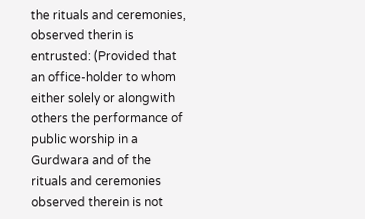the rituals and ceremonies, observed therin is entrusted: (Provided that an office-holder to whom either solely or alongwith others the performance of public worship in a Gurdwara and of the rituals and ceremonies observed therein is not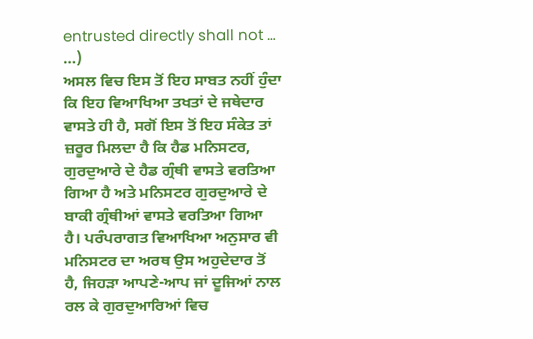entrusted directly shall not … …)
ਅਸਲ ਵਿਚ ਇਸ ਤੋਂ ਇਹ ਸਾਬਤ ਨਹੀਂ ਹੁੰਦਾ ਕਿ ਇਹ ਵਿਆਖਿਆ ਤਖਤਾਂ ਦੇ ਜਥੇਦਾਰ ਵਾਸਤੇ ਹੀ ਹੈ, ਸਗੋਂ ਇਸ ਤੋਂ ਇਹ ਸੰਕੇਤ ਤਾਂ ਜ਼ਰੂਰ ਮਿਲਦਾ ਹੈ ਕਿ ਹੈਡ ਮਨਿਸਟਰ, ਗੁਰਦੁਆਰੇ ਦੇ ਹੈਡ ਗ੍ਰੰਥੀ ਵਾਸਤੇ ਵਰਤਿਆ ਗਿਆ ਹੈ ਅਤੇ ਮਨਿਸਟਰ ਗੁਰਦੁਆਰੇ ਦੇ ਬਾਕੀ ਗ੍ਰੰਥੀਆਂ ਵਾਸਤੇ ਵਰਤਿਆ ਗਿਆ ਹੈ। ਪਰੰਪਰਾਗਤ ਵਿਆਖਿਆ ਅਨੁਸਾਰ ਵੀ ਮਨਿਸਟਰ ਦਾ ਅਰਥ ਉਸ ਅਹੁਦੇਦਾਰ ਤੋਂ ਹੈ, ਜਿਹੜਾ ਆਪਣੇ-ਆਪ ਜਾਂ ਦੂਜਿਆਂ ਨਾਲ ਰਲ ਕੇ ਗੁਰਦੁਆਰਿਆਂ ਵਿਚ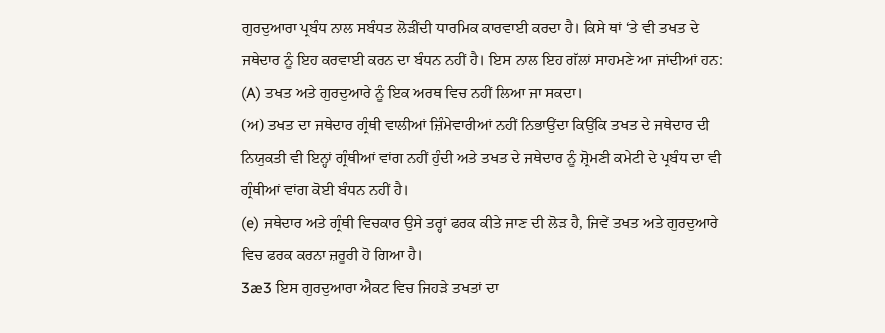ਗੁਰਦੁਆਰਾ ਪ੍ਰਬੰਧ ਨਾਲ ਸਬੰਧਤ ਲੋੜੀਂਦੀ ਧਾਰਮਿਕ ਕਾਰਵਾਈ ਕਰਦਾ ਹੈ। ਕਿਸੇ ਥਾਂ ‘ਤੇ ਵੀ ਤਖਤ ਦੇ ਜਥੇਦਾਰ ਨੂੰ ਇਹ ਕਰਵਾਈ ਕਰਨ ਦਾ ਬੰਧਨ ਨਹੀਂ ਹੈ। ਇਸ ਨਾਲ ਇਹ ਗੱਲਾਂ ਸਾਹਮਣੇ ਆ ਜਾਂਦੀਆਂ ਹਨ:
(A) ਤਖਤ ਅਤੇ ਗੁਰਦੁਆਰੇ ਨੂੰ ਇਕ ਅਰਥ ਵਿਚ ਨਹੀਂ ਲਿਆ ਜਾ ਸਕਦਾ।
(ਅ) ਤਖਤ ਦਾ ਜਥੇਦਾਰ ਗ੍ਰੰਥੀ ਵਾਲੀਆਂ ਜ਼ਿੰਮੇਵਾਰੀਆਂ ਨਹੀਂ ਨਿਭਾਉਂਦਾ ਕਿਉਂਕਿ ਤਖਤ ਦੇ ਜਥੇਦਾਰ ਦੀ ਨਿਯੁਕਤੀ ਵੀ ਇਨ੍ਹਾਂ ਗ੍ਰੰਥੀਆਂ ਵਾਂਗ ਨਹੀਂ ਹੁੰਦੀ ਅਤੇ ਤਖਤ ਦੇ ਜਥੇਦਾਰ ਨੂੰ ਸ਼੍ਰੋਮਣੀ ਕਮੇਟੀ ਦੇ ਪ੍ਰਬੰਧ ਦਾ ਵੀ ਗ੍ਰੰਥੀਆਂ ਵਾਂਗ ਕੋਈ ਬੰਧਨ ਨਹੀਂ ਹੈ।
(e) ਜਥੇਦਾਰ ਅਤੇ ਗ੍ਰੰਥੀ ਵਿਚਕਾਰ ਉਸੇ ਤਰ੍ਹਾਂ ਫਰਕ ਕੀਤੇ ਜਾਣ ਦੀ ਲੋੜ ਹੈ, ਜਿਵੇਂ ਤਖਤ ਅਤੇ ਗੁਰਦੁਆਰੇ ਵਿਚ ਫਰਕ ਕਰਨਾ ਜ਼ਰੂਰੀ ਹੋ ਗਿਆ ਹੈ।
3æ3 ਇਸ ਗੁਰਦੁਆਰਾ ਐਕਟ ਵਿਚ ਜਿਹੜੇ ਤਖਤਾਂ ਦਾ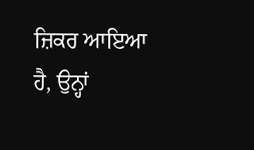ਜ਼ਿਕਰ ਆਇਆ ਹੈ, ਉਨ੍ਹਾਂ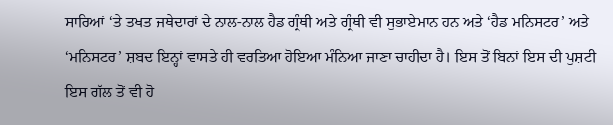ਸਾਰਿਆਂ ‘ਤੇ ਤਖਤ ਜਥੇਦਾਰਾਂ ਦੇ ਨਾਲ-ਨਾਲ ਹੈਡ ਗ੍ਰੰਥੀ ਅਤੇ ਗ੍ਰੰਥੀ ਵੀ ਸੁਭਾਏਮਾਨ ਹਨ ਅਤੇ ‘ਹੈਡ ਮਨਿਸਟਰ’ ਅਤੇ ‘ਮਨਿਸਟਰ’ ਸ਼ਬਦ ਇਨ੍ਹਾਂ ਵਾਸਤੇ ਹੀ ਵਰਤਿਆ ਹੋਇਆ ਮੰਨਿਆ ਜਾਣਾ ਚਾਹੀਦਾ ਹੈ। ਇਸ ਤੋਂ ਬਿਨਾਂ ਇਸ ਦੀ ਪੁਸ਼ਟੀ ਇਸ ਗੱਲ ਤੋਂ ਵੀ ਹੋ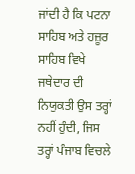ਜਾਂਦੀ ਹੈ ਕਿ ਪਟਨਾ ਸਾਹਿਬ ਅਤੇ ਹਜ਼ੂਰ ਸਾਹਿਬ ਵਿਖੇ ਜਥੇਦਾਰ ਦੀ ਨਿਯੁਕਤੀ ਉਸ ਤਰ੍ਹਾਂ ਨਹੀਂ ਹੁੰਦੀ, ਜਿਸ ਤਰ੍ਹਾਂ ਪੰਜਾਬ ਵਿਚਲੇ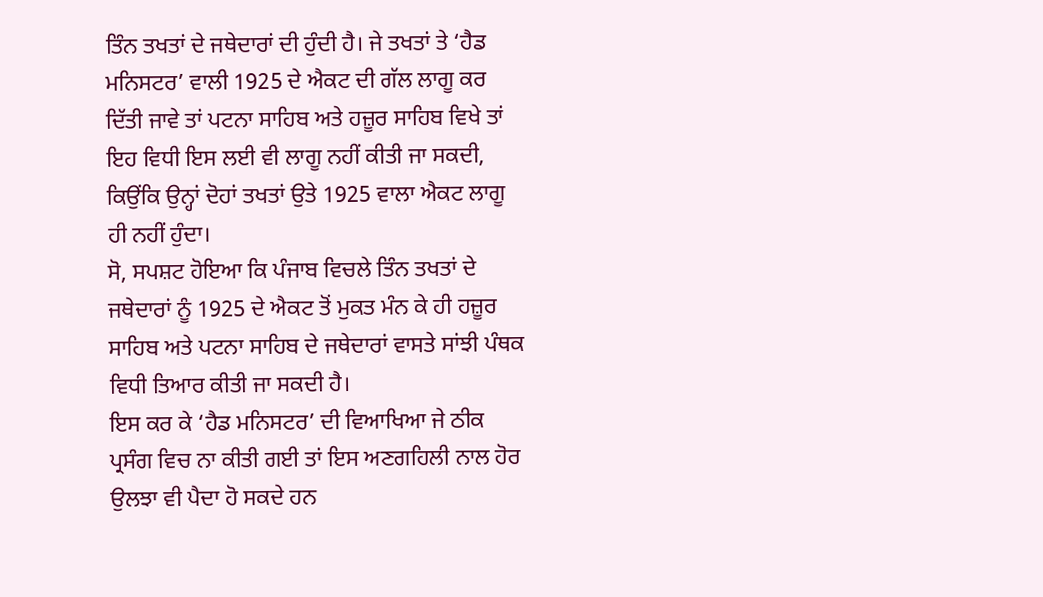ਤਿੰਨ ਤਖਤਾਂ ਦੇ ਜਥੇਦਾਰਾਂ ਦੀ ਹੁੰਦੀ ਹੈ। ਜੇ ਤਖਤਾਂ ਤੇ ‘ਹੈਡ ਮਨਿਸਟਰ’ ਵਾਲੀ 1925 ਦੇ ਐਕਟ ਦੀ ਗੱਲ ਲਾਗੂ ਕਰ ਦਿੱਤੀ ਜਾਵੇ ਤਾਂ ਪਟਨਾ ਸਾਹਿਬ ਅਤੇ ਹਜ਼ੂਰ ਸਾਹਿਬ ਵਿਖੇ ਤਾਂ ਇਹ ਵਿਧੀ ਇਸ ਲਈ ਵੀ ਲਾਗੂ ਨਹੀਂ ਕੀਤੀ ਜਾ ਸਕਦੀ, ਕਿਉਂਕਿ ਉਨ੍ਹਾਂ ਦੋਹਾਂ ਤਖਤਾਂ ਉਤੇ 1925 ਵਾਲਾ ਐਕਟ ਲਾਗੂ ਹੀ ਨਹੀਂ ਹੁੰਦਾ।
ਸੋ, ਸਪਸ਼ਟ ਹੋਇਆ ਕਿ ਪੰਜਾਬ ਵਿਚਲੇ ਤਿੰਨ ਤਖਤਾਂ ਦੇ ਜਥੇਦਾਰਾਂ ਨੂੰ 1925 ਦੇ ਐਕਟ ਤੋਂ ਮੁਕਤ ਮੰਨ ਕੇ ਹੀ ਹਜ਼ੂਰ ਸਾਹਿਬ ਅਤੇ ਪਟਨਾ ਸਾਹਿਬ ਦੇ ਜਥੇਦਾਰਾਂ ਵਾਸਤੇ ਸਾਂਝੀ ਪੰਥਕ ਵਿਧੀ ਤਿਆਰ ਕੀਤੀ ਜਾ ਸਕਦੀ ਹੈ।
ਇਸ ਕਰ ਕੇ ‘ਹੈਡ ਮਨਿਸਟਰ’ ਦੀ ਵਿਆਖਿਆ ਜੇ ਠੀਕ ਪ੍ਰਸੰਗ ਵਿਚ ਨਾ ਕੀਤੀ ਗਈ ਤਾਂ ਇਸ ਅਣਗਹਿਲੀ ਨਾਲ ਹੋਰ ਉਲਝਾ ਵੀ ਪੈਦਾ ਹੋ ਸਕਦੇ ਹਨ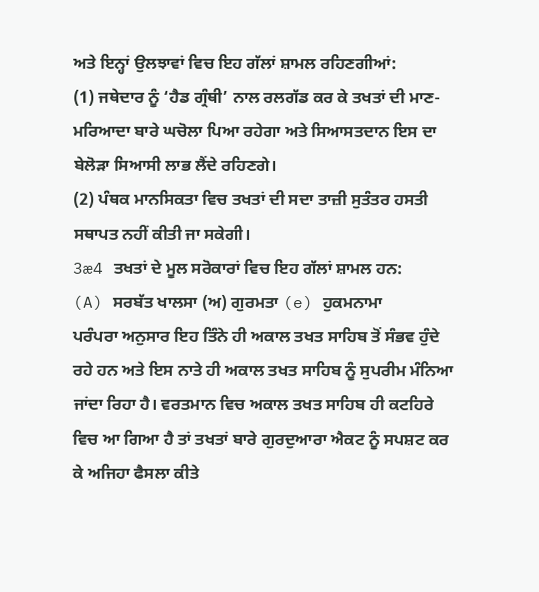ਅਤੇ ਇਨ੍ਹਾਂ ਉਲਝਾਵਾਂ ਵਿਚ ਇਹ ਗੱਲਾਂ ਸ਼ਾਮਲ ਰਹਿਣਗੀਆਂ:
(1) ਜਥੇਦਾਰ ਨੂੰ ‘ਹੈਡ ਗ੍ਰੰਥੀ’ ਨਾਲ ਰਲਗੱਡ ਕਰ ਕੇ ਤਖਤਾਂ ਦੀ ਮਾਣ-ਮਰਿਆਦਾ ਬਾਰੇ ਘਚੋਲਾ ਪਿਆ ਰਹੇਗਾ ਅਤੇ ਸਿਆਸਤਦਾਨ ਇਸ ਦਾ ਬੇਲੋੜਾ ਸਿਆਸੀ ਲਾਭ ਲੈਂਦੇ ਰਹਿਣਗੇ।
(2) ਪੰਥਕ ਮਾਨਸਿਕਤਾ ਵਿਚ ਤਖਤਾਂ ਦੀ ਸਦਾ ਤਾਜ਼ੀ ਸੁਤੰਤਰ ਹਸਤੀ ਸਥਾਪਤ ਨਹੀਂ ਕੀਤੀ ਜਾ ਸਕੇਗੀ।
3æ4 ਤਖਤਾਂ ਦੇ ਮੂਲ ਸਰੋਕਾਰਾਂ ਵਿਚ ਇਹ ਗੱਲਾਂ ਸ਼ਾਮਲ ਹਨ:
(A) ਸਰਬੱਤ ਖਾਲਸਾ (ਅ) ਗੁਰਮਤਾ (e) ਹੁਕਮਨਾਮਾ
ਪਰੰਪਰਾ ਅਨੁਸਾਰ ਇਹ ਤਿੰਨੇ ਹੀ ਅਕਾਲ ਤਖਤ ਸਾਹਿਬ ਤੋਂ ਸੰਭਵ ਹੁੰਦੇ ਰਹੇ ਹਨ ਅਤੇ ਇਸ ਨਾਤੇ ਹੀ ਅਕਾਲ ਤਖਤ ਸਾਹਿਬ ਨੂੰ ਸੁਪਰੀਮ ਮੰਨਿਆ ਜਾਂਦਾ ਰਿਹਾ ਹੈ। ਵਰਤਮਾਨ ਵਿਚ ਅਕਾਲ ਤਖਤ ਸਾਹਿਬ ਹੀ ਕਟਹਿਰੇ ਵਿਚ ਆ ਗਿਆ ਹੈ ਤਾਂ ਤਖਤਾਂ ਬਾਰੇ ਗੁਰਦੁਆਰਾ ਐਕਟ ਨੂੰ ਸਪਸ਼ਟ ਕਰ ਕੇ ਅਜਿਹਾ ਫੈਸਲਾ ਕੀਤੇ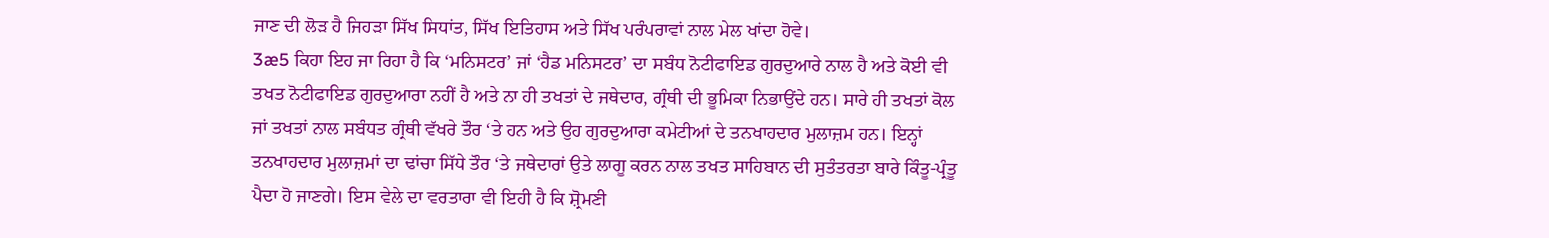ਜਾਣ ਦੀ ਲੋੜ ਹੈ ਜਿਹੜਾ ਸਿੱਖ ਸਿਧਾਂਤ, ਸਿੱਖ ਇਤਿਹਾਸ ਅਤੇ ਸਿੱਖ ਪਰੰਪਰਾਵਾਂ ਨਾਲ ਮੇਲ ਖਾਂਦਾ ਹੋਵੇ।
3æ5 ਕਿਹਾ ਇਹ ਜਾ ਰਿਹਾ ਹੈ ਕਿ ‘ਮਨਿਸਟਰ’ ਜਾਂ ‘ਹੈਡ ਮਨਿਸਟਰ’ ਦਾ ਸਬੰਧ ਨੋਟੀਫਾਇਡ ਗੁਰਦੁਆਰੇ ਨਾਲ ਹੈ ਅਤੇ ਕੋਈ ਵੀ ਤਖਤ ਨੋਟੀਫਾਇਡ ਗੁਰਦੁਆਰਾ ਨਹੀਂ ਹੈ ਅਤੇ ਨਾ ਹੀ ਤਖਤਾਂ ਦੇ ਜਥੇਦਾਰ, ਗ੍ਰੰਥੀ ਦੀ ਭੂਮਿਕਾ ਨਿਭਾਉਂਦੇ ਹਨ। ਸਾਰੇ ਹੀ ਤਖਤਾਂ ਕੋਲ ਜਾਂ ਤਖਤਾਂ ਨਾਲ ਸਬੰਧਤ ਗ੍ਰੰਥੀ ਵੱਖਰੇ ਤੌਰ ‘ਤੇ ਹਨ ਅਤੇ ਉਹ ਗੁਰਦੁਆਰਾ ਕਮੇਟੀਆਂ ਦੇ ਤਨਖਾਹਦਾਰ ਮੁਲਾਜ਼ਮ ਹਨ। ਇਨ੍ਹਾਂ ਤਨਖਾਹਦਾਰ ਮੁਲਾਜ਼ਮਾਂ ਦਾ ਢਾਂਚਾ ਸਿੱਧੇ ਤੌਰ ‘ਤੇ ਜਥੇਦਾਰਾਂ ਉਤੇ ਲਾਗੂ ਕਰਨ ਨਾਲ ਤਖਤ ਸਾਹਿਬਾਨ ਦੀ ਸੁਤੰਤਰਤਾ ਬਾਰੇ ਕਿੰਤੂ-ਪ੍ਰੰਤੂ ਪੈਦਾ ਹੋ ਜਾਣਗੇ। ਇਸ ਵੇਲੇ ਦਾ ਵਰਤਾਰਾ ਵੀ ਇਹੀ ਹੈ ਕਿ ਸ਼੍ਰੋਮਣੀ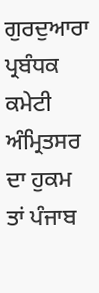ਗੁਰਦੁਆਰਾ ਪ੍ਰਬੰਧਕ ਕਮੇਟੀ ਅੰਮ੍ਰਿਤਸਰ ਦਾ ਹੁਕਮ ਤਾਂ ਪੰਜਾਬ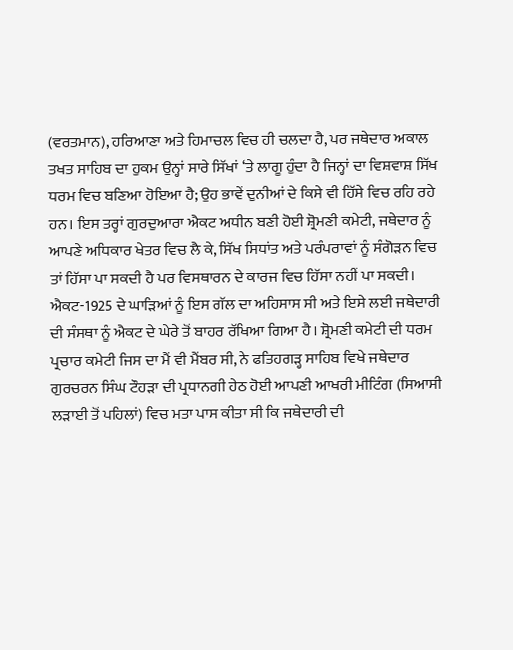(ਵਰਤਮਾਨ), ਹਰਿਆਣਾ ਅਤੇ ਹਿਮਾਚਲ ਵਿਚ ਹੀ ਚਲਦਾ ਹੈ, ਪਰ ਜਥੇਦਾਰ ਅਕਾਲ ਤਖਤ ਸਾਹਿਬ ਦਾ ਹੁਕਮ ਉਨ੍ਹਾਂ ਸਾਰੇ ਸਿੱਖਾਂ ‘ਤੇ ਲਾਗੂ ਹੁੰਦਾ ਹੈ ਜਿਨ੍ਹਾਂ ਦਾ ਵਿਸ਼ਵਾਸ਼ ਸਿੱਖ ਧਰਮ ਵਿਚ ਬਣਿਆ ਹੋਇਆ ਹੈ; ਉਹ ਭਾਵੇਂ ਦੁਨੀਆਂ ਦੇ ਕਿਸੇ ਵੀ ਹਿੱਸੇ ਵਿਚ ਰਹਿ ਰਹੇ ਹਨ। ਇਸ ਤਰ੍ਹਾਂ ਗੁਰਦੁਆਰਾ ਐਕਟ ਅਧੀਨ ਬਣੀ ਹੋਈ ਸ਼੍ਰੋਮਣੀ ਕਮੇਟੀ, ਜਥੇਦਾਰ ਨੂੰ ਆਪਣੇ ਅਧਿਕਾਰ ਖੇਤਰ ਵਿਚ ਲੈ ਕੇ, ਸਿੱਖ ਸਿਧਾਂਤ ਅਤੇ ਪਰੰਪਰਾਵਾਂ ਨੂੰ ਸੰਗੋੜਨ ਵਿਚ ਤਾਂ ਹਿੱਸਾ ਪਾ ਸਕਦੀ ਹੈ ਪਰ ਵਿਸਥਾਰਨ ਦੇ ਕਾਰਜ ਵਿਚ ਹਿੱਸਾ ਨਹੀਂ ਪਾ ਸਕਦੀ। ਐਕਟ-1925 ਦੇ ਘਾੜਿਆਂ ਨੂੰ ਇਸ ਗੱਲ ਦਾ ਅਹਿਸਾਸ ਸੀ ਅਤੇ ਇਸੇ ਲਈ ਜਥੇਦਾਰੀ ਦੀ ਸੰਸਥਾ ਨੂੰ ਐਕਟ ਦੇ ਘੇਰੇ ਤੋਂ ਬਾਹਰ ਰੱਖਿਆ ਗਿਆ ਹੈ। ਸ਼੍ਰੋਮਣੀ ਕਮੇਟੀ ਦੀ ਧਰਮ ਪ੍ਰਚਾਰ ਕਮੇਟੀ ਜਿਸ ਦਾ ਮੈਂ ਵੀ ਮੈਂਬਰ ਸੀ, ਨੇ ਫਤਿਹਗੜ੍ਹ ਸਾਹਿਬ ਵਿਖੇ ਜਥੇਦਾਰ ਗੁਰਚਰਨ ਸਿੰਘ ਟੌਹੜਾ ਦੀ ਪ੍ਰਧਾਨਗੀ ਹੇਠ ਹੋਈ ਆਪਣੀ ਆਖਰੀ ਮੀਟਿੰਗ (ਸਿਆਸੀ ਲੜਾਈ ਤੋਂ ਪਹਿਲਾਂ) ਵਿਚ ਮਤਾ ਪਾਸ ਕੀਤਾ ਸੀ ਕਿ ਜਥੇਦਾਰੀ ਦੀ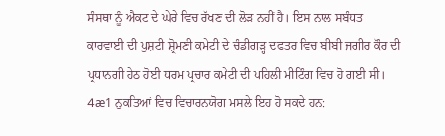ਸੰਸਥਾ ਨੂੰ ਐਕਟ ਦੇ ਘੇਰੇ ਵਿਚ ਰੱਖਣ ਦੀ ਲੋੜ ਨਹੀਂ ਹੈ। ਇਸ ਨਾਲ ਸਬੰਧਤ ਕਾਰਵਾਈ ਦੀ ਪੁਸ਼ਟੀ ਸ਼੍ਰੋਮਣੀ ਕਮੇਟੀ ਦੇ ਚੰਡੀਗੜ੍ਹ ਦਫਤਰ ਵਿਚ ਬੀਬੀ ਜਗੀਰ ਕੌਰ ਦੀ ਪ੍ਰਧਾਨਗੀ ਹੇਠ ਹੋਈ ਧਰਮ ਪ੍ਰਚਾਰ ਕਮੇਟੀ ਦੀ ਪਹਿਲੀ ਮੀਟਿੰਗ ਵਿਚ ਹੋ ਗਈ ਸੀ।
4æ1 ਨੁਕਤਿਆਂ ਵਿਚ ਵਿਚਾਰਨਯੋਗ ਮਸਲੇ ਇਹ ਹੋ ਸਕਦੇ ਹਨ: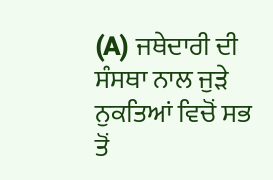(A) ਜਥੇਦਾਰੀ ਦੀ ਸੰਸਥਾ ਨਾਲ ਜੁੜੇ ਨੁਕਤਿਆਂ ਵਿਚੋਂ ਸਭ ਤੋਂ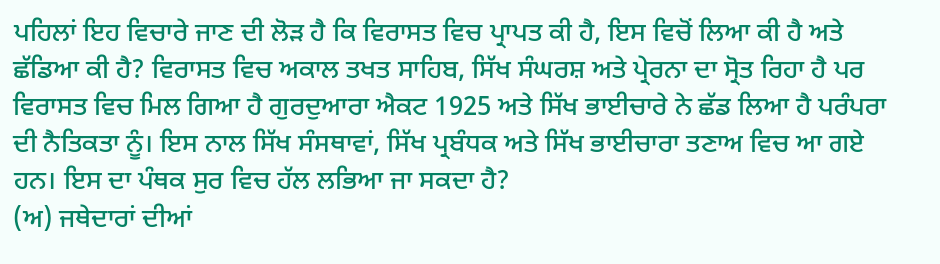ਪਹਿਲਾਂ ਇਹ ਵਿਚਾਰੇ ਜਾਣ ਦੀ ਲੋੜ ਹੈ ਕਿ ਵਿਰਾਸਤ ਵਿਚ ਪ੍ਰਾਪਤ ਕੀ ਹੈ, ਇਸ ਵਿਚੋਂ ਲਿਆ ਕੀ ਹੈ ਅਤੇ ਛੱਡਿਆ ਕੀ ਹੈ? ਵਿਰਾਸਤ ਵਿਚ ਅਕਾਲ ਤਖਤ ਸਾਹਿਬ, ਸਿੱਖ ਸੰਘਰਸ਼ ਅਤੇ ਪ੍ਰੇਰਨਾ ਦਾ ਸ੍ਰੋਤ ਰਿਹਾ ਹੈ ਪਰ ਵਿਰਾਸਤ ਵਿਚ ਮਿਲ ਗਿਆ ਹੈ ਗੁਰਦੁਆਰਾ ਐਕਟ 1925 ਅਤੇ ਸਿੱਖ ਭਾਈਚਾਰੇ ਨੇ ਛੱਡ ਲਿਆ ਹੈ ਪਰੰਪਰਾ ਦੀ ਨੈਤਿਕਤਾ ਨੂੰ। ਇਸ ਨਾਲ ਸਿੱਖ ਸੰਸਥਾਵਾਂ, ਸਿੱਖ ਪ੍ਰਬੰਧਕ ਅਤੇ ਸਿੱਖ ਭਾਈਚਾਰਾ ਤਣਾਅ ਵਿਚ ਆ ਗਏ ਹਨ। ਇਸ ਦਾ ਪੰਥਕ ਸੁਰ ਵਿਚ ਹੱਲ ਲਭਿਆ ਜਾ ਸਕਦਾ ਹੈ?
(ਅ) ਜਥੇਦਾਰਾਂ ਦੀਆਂ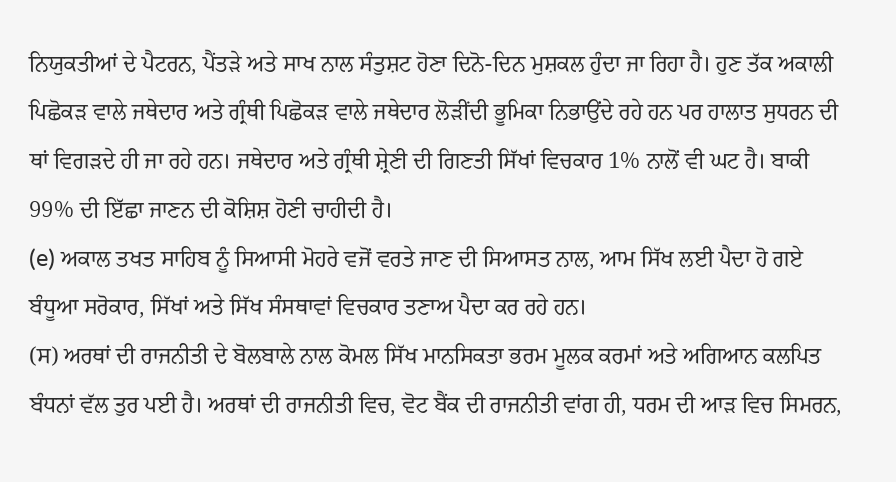ਨਿਯੁਕਤੀਆਂ ਦੇ ਪੈਟਰਨ, ਪੈਂਤੜੇ ਅਤੇ ਸਾਖ ਨਾਲ ਸੰਤੁਸ਼ਟ ਹੋਣਾ ਦਿਨੋ-ਦਿਨ ਮੁਸ਼ਕਲ ਹੁੰਦਾ ਜਾ ਰਿਹਾ ਹੈ। ਹੁਣ ਤੱਕ ਅਕਾਲੀ ਪਿਛੋਕੜ ਵਾਲੇ ਜਥੇਦਾਰ ਅਤੇ ਗ੍ਰੰਥੀ ਪਿਛੋਕੜ ਵਾਲੇ ਜਥੇਦਾਰ ਲੋੜੀਂਦੀ ਭੂਮਿਕਾ ਨਿਭਾਉਂਦੇ ਰਹੇ ਹਨ ਪਰ ਹਾਲਾਤ ਸੁਧਰਨ ਦੀ ਥਾਂ ਵਿਗੜਦੇ ਹੀ ਜਾ ਰਹੇ ਹਨ। ਜਥੇਦਾਰ ਅਤੇ ਗ੍ਰੰਥੀ ਸ਼੍ਰੇਣੀ ਦੀ ਗਿਣਤੀ ਸਿੱਖਾਂ ਵਿਚਕਾਰ 1% ਨਾਲੋਂ ਵੀ ਘਟ ਹੈ। ਬਾਕੀ 99% ਦੀ ਇੱਛਾ ਜਾਣਨ ਦੀ ਕੋਸ਼ਿਸ਼ ਹੋਣੀ ਚਾਹੀਦੀ ਹੈ।
(e) ਅਕਾਲ ਤਖਤ ਸਾਹਿਬ ਨੂੰ ਸਿਆਸੀ ਮੋਹਰੇ ਵਜੋਂ ਵਰਤੇ ਜਾਣ ਦੀ ਸਿਆਸਤ ਨਾਲ, ਆਮ ਸਿੱਖ ਲਈ ਪੈਦਾ ਹੋ ਗਏ ਬੰਧੂਆ ਸਰੋਕਾਰ, ਸਿੱਖਾਂ ਅਤੇ ਸਿੱਖ ਸੰਸਥਾਵਾਂ ਵਿਚਕਾਰ ਤਣਾਅ ਪੈਦਾ ਕਰ ਰਹੇ ਹਨ।
(ਸ) ਅਰਥਾਂ ਦੀ ਰਾਜਨੀਤੀ ਦੇ ਬੋਲਬਾਲੇ ਨਾਲ ਕੋਮਲ ਸਿੱਖ ਮਾਨਸਿਕਤਾ ਭਰਮ ਮੂਲਕ ਕਰਮਾਂ ਅਤੇ ਅਗਿਆਨ ਕਲਪਿਤ ਬੰਧਨਾਂ ਵੱਲ ਤੁਰ ਪਈ ਹੈ। ਅਰਥਾਂ ਦੀ ਰਾਜਨੀਤੀ ਵਿਚ, ਵੋਟ ਬੈਂਕ ਦੀ ਰਾਜਨੀਤੀ ਵਾਂਗ ਹੀ, ਧਰਮ ਦੀ ਆੜ ਵਿਚ ਸਿਮਰਨ,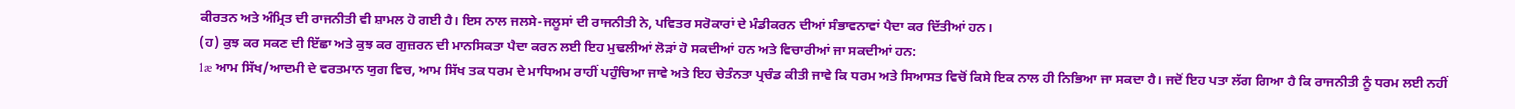ਕੀਰਤਨ ਅਤੇ ਅੰਮ੍ਰਿਤ ਦੀ ਰਾਜਨੀਤੀ ਵੀ ਸ਼ਾਮਲ ਹੋ ਗਈ ਹੈ। ਇਸ ਨਾਲ ਜਲਸੇ-ਜਲੂਸਾਂ ਦੀ ਰਾਜਨੀਤੀ ਨੇ, ਪਵਿਤਰ ਸਰੋਕਾਰਾਂ ਦੇ ਮੰਡੀਕਰਨ ਦੀਆਂ ਸੰਭਾਵਨਾਵਾਂ ਪੈਦਾ ਕਰ ਦਿੱਤੀਆਂ ਹਨ।
(ਹ) ਕੁਝ ਕਰ ਸਕਣ ਦੀ ਇੱਛਾ ਅਤੇ ਕੁਝ ਕਰ ਗੁਜ਼ਰਨ ਦੀ ਮਾਨਸਿਕਤਾ ਪੈਦਾ ਕਰਨ ਲਈ ਇਹ ਮੁਢਲੀਆਂ ਲੋੜਾਂ ਹੋ ਸਕਦੀਆਂ ਹਨ ਅਤੇ ਵਿਚਾਰੀਆਂ ਜਾ ਸਕਦੀਆਂ ਹਨ:
1æ ਆਮ ਸਿੱਖ/ਆਦਮੀ ਦੇ ਵਰਤਮਾਨ ਯੁਗ ਵਿਚ, ਆਮ ਸਿੱਖ ਤਕ ਧਰਮ ਦੇ ਮਾਧਿਅਮ ਰਾਹੀਂ ਪਹੁੰਚਿਆ ਜਾਵੇ ਅਤੇ ਇਹ ਚੇਤੰਨਤਾ ਪ੍ਰਚੰਡ ਕੀਤੀ ਜਾਵੇ ਕਿ ਧਰਮ ਅਤੇ ਸਿਆਸਤ ਵਿਚੋਂ ਕਿਸੇ ਇਕ ਨਾਲ ਹੀ ਨਿਭਿਆ ਜਾ ਸਕਦਾ ਹੈ। ਜਦੋਂ ਇਹ ਪਤਾ ਲੱਗ ਗਿਆ ਹੈ ਕਿ ਰਾਜਨੀਤੀ ਨੂੰ ਧਰਮ ਲਈ ਨਹੀਂ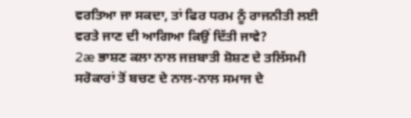ਵਰਤਿਆ ਜਾ ਸਕਦਾ, ਤਾਂ ਫਿਰ ਧਰਮ ਨੂੰ ਰਾਜਨੀਤੀ ਲਈ ਵਰਤੇ ਜਾਣ ਦੀ ਆਗਿਆ ਕਿਉਂ ਦਿੱਤੀ ਜਾਵੇ?
2æ ਭਾਸ਼ਣ ਕਲਾ ਨਾਲ ਜਜ਼ਬਾਤੀ ਸ਼ੋਸ਼ਣ ਦੇ ਤਲਿੱਸਮੀ ਸਰੋਕਾਰਾਂ ਤੋਂ ਬਚਣ ਦੇ ਨਾਲ-ਨਾਲ ਸਮਾਜ ਦੇ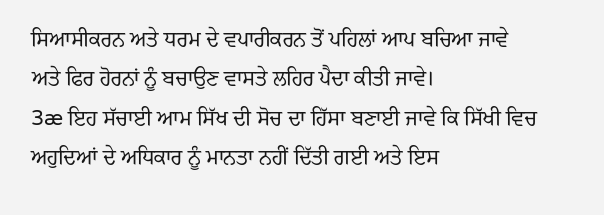ਸਿਆਸੀਕਰਨ ਅਤੇ ਧਰਮ ਦੇ ਵਪਾਰੀਕਰਨ ਤੋਂ ਪਹਿਲਾਂ ਆਪ ਬਚਿਆ ਜਾਵੇ ਅਤੇ ਫਿਰ ਹੋਰਨਾਂ ਨੂੰ ਬਚਾਉਣ ਵਾਸਤੇ ਲਹਿਰ ਪੈਦਾ ਕੀਤੀ ਜਾਵੇ।
3æ ਇਹ ਸੱਚਾਈ ਆਮ ਸਿੱਖ ਦੀ ਸੋਚ ਦਾ ਹਿੱਸਾ ਬਣਾਈ ਜਾਵੇ ਕਿ ਸਿੱਖੀ ਵਿਚ ਅਹੁਦਿਆਂ ਦੇ ਅਧਿਕਾਰ ਨੂੰ ਮਾਨਤਾ ਨਹੀਂ ਦਿੱਤੀ ਗਈ ਅਤੇ ਇਸ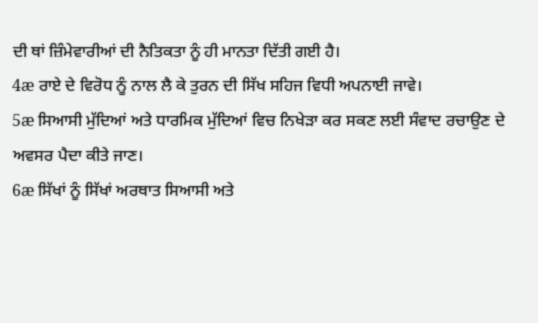ਦੀ ਥਾਂ ਜ਼ਿੰਮੇਵਾਰੀਆਂ ਦੀ ਨੈਤਿਕਤਾ ਨੂੰ ਹੀ ਮਾਨਤਾ ਦਿੱਤੀ ਗਈ ਹੈ।
4æ ਰਾਏ ਦੇ ਵਿਰੋਧ ਨੂੰ ਨਾਲ ਲੈ ਕੇ ਤੁਰਨ ਦੀ ਸਿੱਖ ਸਹਿਜ ਵਿਧੀ ਅਪਨਾਈ ਜਾਵੇ।
5æ ਸਿਆਸੀ ਮੁੱਦਿਆਂ ਅਤੇ ਧਾਰਮਿਕ ਮੁੱਦਿਆਂ ਵਿਚ ਨਿਖੇੜਾ ਕਰ ਸਕਣ ਲਈ ਸੰਵਾਦ ਰਚਾਉਣ ਦੇ ਅਵਸਰ ਪੈਦਾ ਕੀਤੇ ਜਾਣ।
6æ ਸਿੱਖਾਂ ਨੂੰ ਸਿੱਖਾਂ ਅਰਥਾਤ ਸਿਆਸੀ ਅਤੇ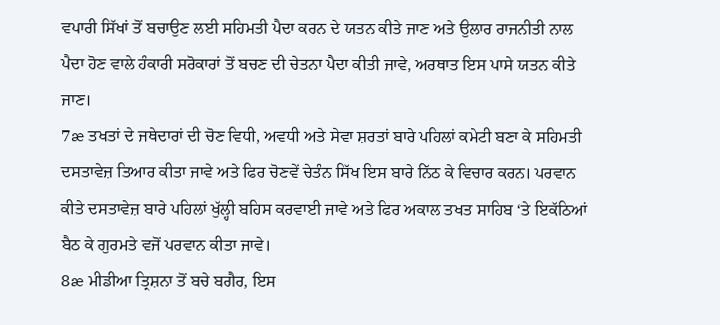ਵਪਾਰੀ ਸਿੱਖਾਂ ਤੋਂ ਬਚਾਉਣ ਲਈ ਸਹਿਮਤੀ ਪੈਦਾ ਕਰਨ ਦੇ ਯਤਨ ਕੀਤੇ ਜਾਣ ਅਤੇ ਉਲਾਰ ਰਾਜਨੀਤੀ ਨਾਲ ਪੈਦਾ ਹੋਣ ਵਾਲੇ ਹੰਕਾਰੀ ਸਰੋਕਾਰਾਂ ਤੋਂ ਬਚਣ ਦੀ ਚੇਤਨਾ ਪੈਦਾ ਕੀਤੀ ਜਾਵੇ, ਅਰਥਾਤ ਇਸ ਪਾਸੇ ਯਤਨ ਕੀਤੇ ਜਾਣ।
7æ ਤਖਤਾਂ ਦੇ ਜਥੇਦਾਰਾਂ ਦੀ ਚੋਣ ਵਿਧੀ, ਅਵਧੀ ਅਤੇ ਸੇਵਾ ਸ਼ਰਤਾਂ ਬਾਰੇ ਪਹਿਲਾਂ ਕਮੇਟੀ ਬਣਾ ਕੇ ਸਹਿਮਤੀ ਦਸਤਾਵੇਜ਼ ਤਿਆਰ ਕੀਤਾ ਜਾਵੇ ਅਤੇ ਫਿਰ ਚੋਣਵੇਂ ਚੇਤੰਨ ਸਿੱਖ ਇਸ ਬਾਰੇ ਨਿੱਠ ਕੇ ਵਿਚਾਰ ਕਰਨ। ਪਰਵਾਨ ਕੀਤੇ ਦਸਤਾਵੇਜ਼ ਬਾਰੇ ਪਹਿਲਾਂ ਖੁੱਲ੍ਹੀ ਬਹਿਸ ਕਰਵਾਈ ਜਾਵੇ ਅਤੇ ਫਿਰ ਅਕਾਲ ਤਖਤ ਸਾਹਿਬ ‘ਤੇ ਇਕੱਠਿਆਂ ਬੈਠ ਕੇ ਗੁਰਮਤੇ ਵਜੋਂ ਪਰਵਾਨ ਕੀਤਾ ਜਾਵੇ।
8æ ਮੀਡੀਆ ਤ੍ਰਿਸ਼ਨਾ ਤੋਂ ਬਚੇ ਬਗੈਰ, ਇਸ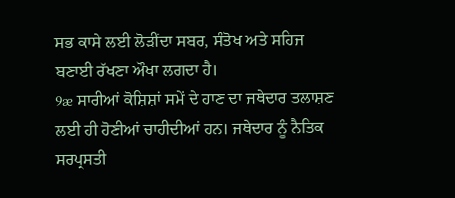ਸਭ ਕਾਸੇ ਲਈ ਲੋੜੀਂਦਾ ਸਬਰ, ਸੰਤੋਖ ਅਤੇ ਸਹਿਜ ਬਣਾਈ ਰੱਖਣਾ ਔਖਾ ਲਗਦਾ ਹੈ।
9æ ਸਾਰੀਆਂ ਕੋਸ਼ਿਸ਼ਾਂ ਸਮੇਂ ਦੇ ਹਾਣ ਦਾ ਜਥੇਦਾਰ ਤਲਾਸ਼ਣ ਲਈ ਹੀ ਹੋਣੀਆਂ ਚਾਹੀਦੀਆਂ ਹਨ। ਜਥੇਦਾਰ ਨੂੰ ਨੈਤਿਕ ਸਰਪ੍ਰਸਤੀ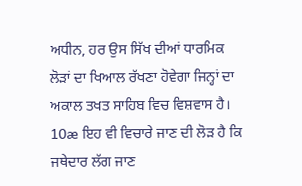ਅਧੀਨ, ਹਰ ਉਸ ਸਿੱਖ ਦੀਆਂ ਧਾਰਮਿਕ ਲੋੜਾਂ ਦਾ ਖਿਆਲ ਰੱਖਣਾ ਹੋਵੇਗਾ ਜਿਨ੍ਹਾਂ ਦਾ ਅਕਾਲ ਤਖਤ ਸਾਹਿਬ ਵਿਚ ਵਿਸ਼ਵਾਸ ਹੈ।
10æ ਇਹ ਵੀ ਵਿਚਾਰੇ ਜਾਣ ਦੀ ਲੋੜ ਹੈ ਕਿ ਜਥੇਦਾਰ ਲੱਗ ਜਾਣ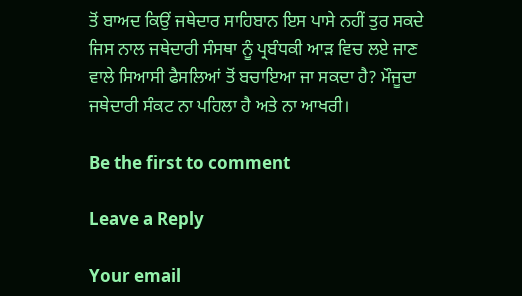ਤੋਂ ਬਾਅਦ ਕਿਉਂ ਜਥੇਦਾਰ ਸਾਹਿਬਾਨ ਇਸ ਪਾਸੇ ਨਹੀਂ ਤੁਰ ਸਕਦੇ ਜਿਸ ਨਾਲ ਜਥੇਦਾਰੀ ਸੰਸਥਾ ਨੂੰ ਪ੍ਰਬੰਧਕੀ ਆੜ ਵਿਚ ਲਏ ਜਾਣ ਵਾਲੇ ਸਿਆਸੀ ਫੈਸਲਿਆਂ ਤੋਂ ਬਚਾਇਆ ਜਾ ਸਕਦਾ ਹੈ? ਮੌਜੂਦਾ ਜਥੇਦਾਰੀ ਸੰਕਟ ਨਾ ਪਹਿਲਾ ਹੈ ਅਤੇ ਨਾ ਆਖਰੀ।

Be the first to comment

Leave a Reply

Your email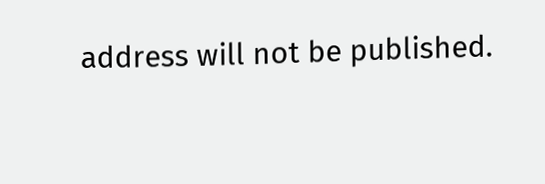address will not be published.